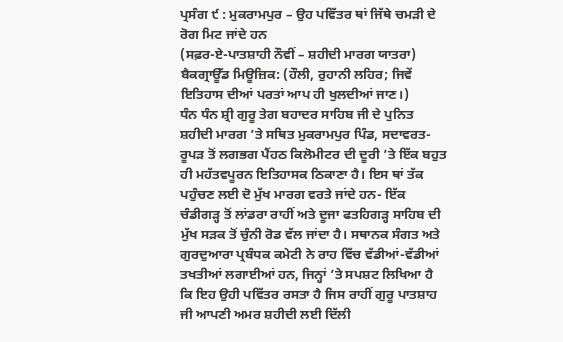ਪ੍ਰਸੰਗ ੯ : ਮੁਕਰਾਮਪੁਰ – ਉਹ ਪਵਿੱਤਰ ਥਾਂ ਜਿੱਥੇ ਚਮੜੀ ਦੇ ਰੋਗ ਮਿਟ ਜਾਂਦੇ ਹਨ
(ਸਫ਼ਰ-ਏ-ਪਾਤਸ਼ਾਹੀ ਨੌਵੀਂ – ਸ਼ਹੀਦੀ ਮਾਰਗ ਯਾਤਰਾ)
ਬੈਕਗ੍ਰਾਊੱਡ ਮਿਊਜ਼ਿਕ: (ਹੌਲੀ, ਰੁਹਾਨੀ ਲਹਿਰ; ਜਿਵੇਂ ਇਤਿਹਾਸ ਦੀਆਂ ਪਰਤਾਂ ਆਪ ਹੀ ਖੁਲਦੀਆਂ ਜਾਣ।)
ਧੰਨ ਧੰਨ ਸ਼੍ਰੀ ਗੁਰੂ ਤੇਗ ਬਹਾਦਰ ਸਾਹਿਬ ਜੀ ਦੇ ਪੁਨਿਤ ਸ਼ਹੀਦੀ ਮਾਰਗ ’ਤੇ ਸਥਿਤ ਮੁਕਰਾਮਪੁਰ ਪਿੰਡ, ਸਦਾਵਰਤ- ਰੂਪੜ ਤੋਂ ਲਗਭਗ ਪੈਂਹਠ ਕਿਲੋਮੀਟਰ ਦੀ ਦੂਰੀ ’ਤੇ ਇੱਕ ਬਹੁਤ ਹੀ ਮਹੱਤਵਪੂਰਨ ਇਤਿਹਾਸਕ ਠਿਕਾਣਾ ਹੈ। ਇਸ ਥਾਂ ਤੱਕ ਪਹੁੰਚਣ ਲਈ ਦੋ ਮੁੱਖ ਮਾਰਗ ਵਰਤੇ ਜਾਂਦੇ ਹਨ- ਇੱਕ ਚੰਡੀਗੜ੍ਹ ਤੋਂ ਲਾਂਡਰਾ ਰਾਹੀਂ ਅਤੇ ਦੂਜਾ ਫਤਹਿਗੜ੍ਹ ਸਾਹਿਬ ਦੀ ਮੁੱਖ ਸੜਕ ਤੋਂ ਚੁੰਨੀ ਰੋਡ ਵੱਲ ਜਾਂਦਾ ਹੈ। ਸਥਾਨਕ ਸੰਗਤ ਅਤੇ ਗੁਰਦੁਆਰਾ ਪ੍ਰਬੰਧਕ ਕਮੇਟੀ ਨੇ ਰਾਹ ਵਿੱਚ ਵੱਡੀਆਂ-ਵੱਡੀਆਂ ਤਖਤੀਆਂ ਲਗਾਈਆਂ ਹਨ, ਜਿਨ੍ਹਾਂ ’ਤੇ ਸਪਸ਼ਟ ਲਿਖਿਆ ਹੈ ਕਿ ਇਹ ਉਹੀ ਪਵਿੱਤਰ ਰਸਤਾ ਹੈ ਜਿਸ ਰਾਹੀਂ ਗੁਰੂ ਪਾਤਸ਼ਾਹ ਜੀ ਆਪਣੀ ਅਮਰ ਸ਼ਹੀਦੀ ਲਈ ਦਿੱਲੀ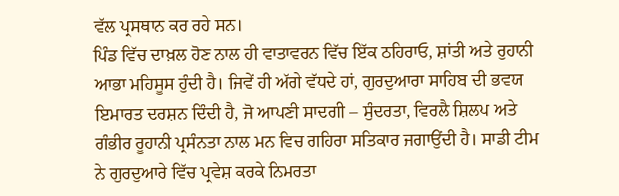ਵੱਲ ਪ੍ਰਸਥਾਨ ਕਰ ਰਹੇ ਸਨ।
ਪਿੰਡ ਵਿੱਚ ਦਾਖ਼ਲ ਹੋਣ ਨਾਲ ਹੀ ਵਾਤਾਵਰਨ ਵਿੱਚ ਇੱਕ ਠਹਿਰਾਓ, ਸ਼ਾਂਤੀ ਅਤੇ ਰੁਹਾਨੀ ਆਭਾ ਮਹਿਸੂਸ ਹੁੰਦੀ ਹੈ। ਜਿਵੇਂ ਹੀ ਅੱਗੇ ਵੱਧਦੇ ਹਾਂ, ਗੁਰਦੁਆਰਾ ਸਾਹਿਬ ਦੀ ਭਵਯ ਇਮਾਰਤ ਦਰਸ਼ਨ ਦਿੰਦੀ ਹੈ, ਜੋ ਆਪਣੀ ਸਾਦਗੀ – ਸੁੰਦਰਤਾ, ਵਿਰਲੈ ਸ਼ਿਲਪ ਅਤੇ ਗੰਭੀਰ ਰੂਹਾਨੀ ਪ੍ਰਸੰਨਤਾ ਨਾਲ ਮਨ ਵਿਚ ਗਹਿਰਾ ਸਤਿਕਾਰ ਜਗਾਉਂਦੀ ਹੈ। ਸਾਡੀ ਟੀਮ ਨੇ ਗੁਰਦੁਆਰੇ ਵਿੱਚ ਪ੍ਰਵੇਸ਼ ਕਰਕੇ ਨਿਮਰਤਾ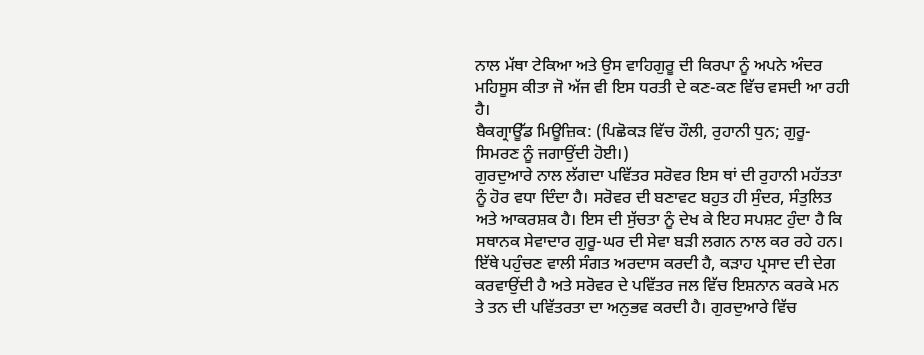ਨਾਲ ਮੱਥਾ ਟੇਕਿਆ ਅਤੇ ਉਸ ਵਾਹਿਗੁਰੂ ਦੀ ਕਿਰਪਾ ਨੂੰ ਅਪਨੇ ਅੰਦਰ ਮਹਿਸੂਸ ਕੀਤਾ ਜੋ ਅੱਜ ਵੀ ਇਸ ਧਰਤੀ ਦੇ ਕਣ-ਕਣ ਵਿੱਚ ਵਸਦੀ ਆ ਰਹੀ ਹੈ।
ਬੈਕਗ੍ਰਾਊੱਡ ਮਿਊਜ਼ਿਕ: (ਪਿਛੋਕੜ ਵਿੱਚ ਹੌਲੀ, ਰੁਹਾਨੀ ਧੁਨ; ਗੁਰੂ-ਸਿਮਰਣ ਨੂੰ ਜਗਾਉਂਦੀ ਹੋਈ।)
ਗੁਰਦੁਆਰੇ ਨਾਲ ਲੱਗਦਾ ਪਵਿੱਤਰ ਸਰੋਵਰ ਇਸ ਥਾਂ ਦੀ ਰੁਹਾਨੀ ਮਹੱਤਤਾ ਨੂੰ ਹੋਰ ਵਧਾ ਦਿੰਦਾ ਹੈ। ਸਰੋਵਰ ਦੀ ਬਣਾਵਟ ਬਹੁਤ ਹੀ ਸੁੰਦਰ, ਸੰਤੁਲਿਤ ਅਤੇ ਆਕਰਸ਼ਕ ਹੈ। ਇਸ ਦੀ ਸੁੱਚਤਾ ਨੂੰ ਦੇਖ ਕੇ ਇਹ ਸਪਸ਼ਟ ਹੁੰਦਾ ਹੈ ਕਿ ਸਥਾਨਕ ਸੇਵਾਦਾਰ ਗੁਰੂ-ਘਰ ਦੀ ਸੇਵਾ ਬੜੀ ਲਗਨ ਨਾਲ ਕਰ ਰਹੇ ਹਨ। ਇੱਥੇ ਪਹੁੰਚਣ ਵਾਲੀ ਸੰਗਤ ਅਰਦਾਸ ਕਰਦੀ ਹੈ, ਕੜਾਹ ਪ੍ਰਸਾਦ ਦੀ ਦੇਗ ਕਰਵਾਉਂਦੀ ਹੈ ਅਤੇ ਸਰੋਵਰ ਦੇ ਪਵਿੱਤਰ ਜਲ ਵਿੱਚ ਇਸ਼ਨਾਨ ਕਰਕੇ ਮਨ ਤੇ ਤਨ ਦੀ ਪਵਿੱਤਰਤਾ ਦਾ ਅਨੁਭਵ ਕਰਦੀ ਹੈ। ਗੁਰਦੁਆਰੇ ਵਿੱਚ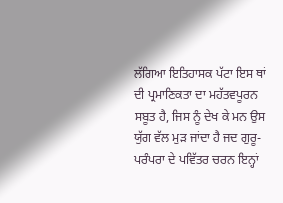ਲੱਗਿਆ ਇਤਿਹਾਸਕ ਪੱਟਾ ਇਸ ਥਾਂ ਦੀ ਪ੍ਰਮਾਣਿਕਤਾ ਦਾ ਮਹੱਤਵਪੂਰਨ ਸਬੂਤ ਹੈ, ਜਿਸ ਨੂੰ ਦੇਖ ਕੇ ਮਨ ਉਸ ਯੁੱਗ ਵੱਲ ਮੁੜ ਜਾਂਦਾ ਹੈ ਜਦ ਗੁਰੂ-ਪਰੰਪਰਾ ਦੇ ਪਵਿੱਤਰ ਚਰਨ ਇਨ੍ਹਾਂ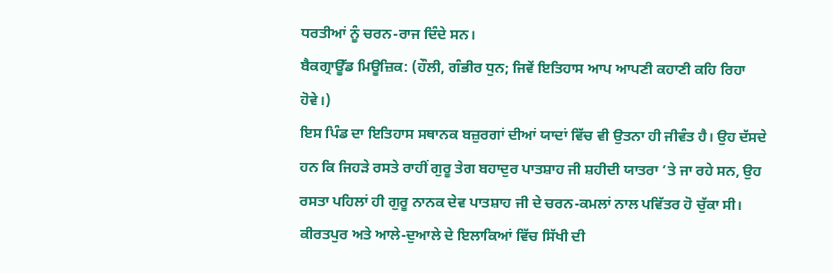ਧਰਤੀਆਂ ਨੂੰ ਚਰਨ-ਰਾਜ ਦਿੰਦੇ ਸਨ।
ਬੈਕਗ੍ਰਾਊੱਡ ਮਿਊਜ਼ਿਕ: (ਹੌਲੀ, ਗੰਭੀਰ ਧੁਨ; ਜਿਵੇਂ ਇਤਿਹਾਸ ਆਪ ਆਪਣੀ ਕਹਾਣੀ ਕਹਿ ਰਿਹਾ ਹੋਵੇ।)
ਇਸ ਪਿੰਡ ਦਾ ਇਤਿਹਾਸ ਸਥਾਨਕ ਬਜ਼ੁਰਗਾਂ ਦੀਆਂ ਯਾਦਾਂ ਵਿੱਚ ਵੀ ਉਤਨਾ ਹੀ ਜੀਵੰਤ ਹੈ। ਉਹ ਦੱਸਦੇ ਹਨ ਕਿ ਜਿਹੜੇ ਰਸਤੇ ਰਾਹੀਂ ਗੁਰੂ ਤੇਗ ਬਹਾਦੁਰ ਪਾਤਸ਼ਾਹ ਜੀ ਸ਼ਹੀਦੀ ਯਾਤਰਾ ’ਤੇ ਜਾ ਰਹੇ ਸਨ, ਉਹ ਰਸਤਾ ਪਹਿਲਾਂ ਹੀ ਗੁਰੂ ਨਾਨਕ ਦੇਵ ਪਾਤਸ਼ਾਹ ਜੀ ਦੇ ਚਰਨ-ਕਮਲਾਂ ਨਾਲ ਪਵਿੱਤਰ ਹੋ ਚੁੱਕਾ ਸੀ। ਕੀਰਤਪੁਰ ਅਤੇ ਆਲੇ-ਦੁਆਲੇ ਦੇ ਇਲਾਕਿਆਂ ਵਿੱਚ ਸਿੱਖੀ ਦੀ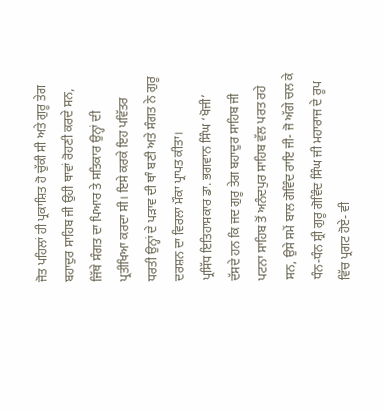ਜੋਤ ਪਹਿਲਾਂ ਹੀ ਪ੍ਰਕਾਸ਼ਿਤ ਹੋ ਚੁੱਕੀ ਸੀ ਅਤੇ ਗੁਰੂ ਤੇਗ ਬਹਾਦੁਰ ਸਾਹਿਬ ਜੀ ਉਹੀ ਥਾਵਾਂ ਰੋਹਣੀ ਕਰਦੇ ਸਨ, ਜਿੱਥੇ ਸੰਗਤ ਦਾ ਪਿਆਰ ਤੇ ਸਤਿਕਾਰ ਉਨ੍ਹਾਂ ਦੀ ਪ੍ਰਤੀਖਿਆ ਕਰਦਾ ਸੀ। ਇਸੇ ਕਰਕੇ ਇਹ ਪਵਿੱਤਰ ਧਰਤੀ ਉਨ੍ਹਾਂ ਦੇ ਪੜਾਵ ਦੀ ਥਾੰ ਬਣੀ ਅਤੇ ਸੰਗਤ ਨੇ ਗੁਰੂ ਦਰਸ਼ਨ ਦਾ ਵਿਰਲਾ ਮੌਕਾ ਪ੍ਰਾਪਤ ਕੀਤਾ।
ਪ੍ਰਸਿੱਧ ਇਤਿਹਾਸਕਾਰ ਡਾ. ਭਗਵਾਨ ਸਿੰਘ ‘ਖੋਜੀ’ ਦੱਸਦੇ ਹਨ ਕਿ ਜਦ ਗੁਰੂ ਤੇਗ ਬਹਾਦੁਰ ਸਾਹਿਬ ਜੀ ਪਟਨਾ ਸਾਹਿਬ ਤੋਂ ਅਨੰਦਪੁਰ ਸਾਹਿਬ ਵੱਲ ਪਰਤ ਰਹੇ ਸਨ, ਉਸੇ ਸਮੇਂ ਬਾਲ ਗੋਵਿੰਦ ਰਾਇ ਜੀ- ਜੋ ਅੱਗੇ ਚਲ ਕੇ ਧੰਨ-ਧੰਨ ਸ਼੍ਰੀ ਗੁਰੂ ਗੋਵਿੰਦ ਸਿੰਘ ਜੀ ਮਹਾਰਾਜ ਦੇ ਰੂਪ ਵਿੱਚ ਪ੍ਰਗਟ ਹੋਏ- ਵੀ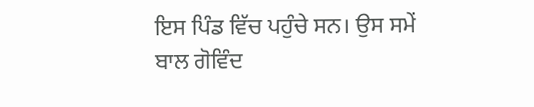ਇਸ ਪਿੰਡ ਵਿੱਚ ਪਹੁੰਚੇ ਸਨ। ਉਸ ਸਮੇਂ ਬਾਲ ਗੋਵਿੰਦ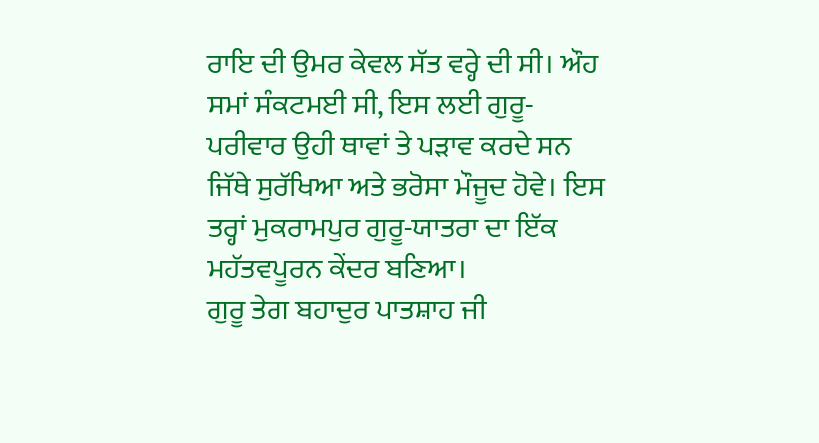ਰਾਇ ਦੀ ਉਮਰ ਕੇਵਲ ਸੱਤ ਵਰ੍ਹੇ ਦੀ ਸੀ। ਔਹ ਸਮਾਂ ਸੰਕਟਮਈ ਸੀ, ਇਸ ਲਈ ਗੁਰੂ-ਪਰੀਵਾਰ ਉਹੀ ਥਾਵਾਂ ਤੇ ਪੜਾਵ ਕਰਦੇ ਸਨ ਜਿੱਥੇ ਸੁਰੱਖਿਆ ਅਤੇ ਭਰੋਸਾ ਮੌਜੂਦ ਹੋਵੇ। ਇਸ ਤਰ੍ਹਾਂ ਮੁਕਰਾਮਪੁਰ ਗੁਰੂ-ਯਾਤਰਾ ਦਾ ਇੱਕ ਮਹੱਤਵਪੂਰਨ ਕੇਂਦਰ ਬਣਿਆ।
ਗੁਰੂ ਤੇਗ ਬਹਾਦੁਰ ਪਾਤਸ਼ਾਹ ਜੀ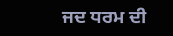ਜਦ ਧਰਮ ਦੀ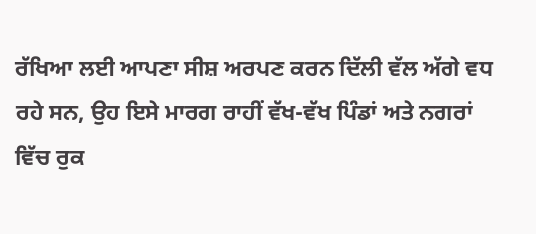ਰੱਖਿਆ ਲਈ ਆਪਣਾ ਸੀਸ਼ ਅਰਪਣ ਕਰਨ ਦਿੱਲੀ ਵੱਲ ਅੱਗੇ ਵਧ ਰਹੇ ਸਨ, ਉਹ ਇਸੇ ਮਾਰਗ ਰਾਹੀਂ ਵੱਖ-ਵੱਖ ਪਿੰਡਾਂ ਅਤੇ ਨਗਰਾਂ ਵਿੱਚ ਰੁਕ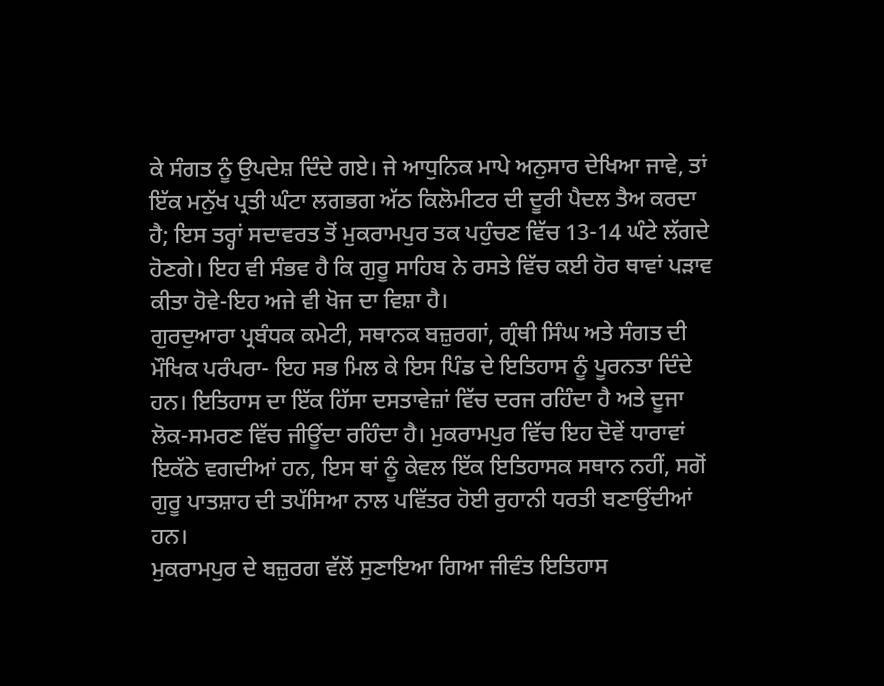ਕੇ ਸੰਗਤ ਨੂੰ ਉਪਦੇਸ਼ ਦਿੰਦੇ ਗਏ। ਜੇ ਆਧੁਨਿਕ ਮਾਪੇ ਅਨੁਸਾਰ ਦੇਖਿਆ ਜਾਵੇ, ਤਾਂ ਇੱਕ ਮਨੁੱਖ ਪ੍ਰਤੀ ਘੰਟਾ ਲਗਭਗ ਅੱਠ ਕਿਲੋਮੀਟਰ ਦੀ ਦੂਰੀ ਪੈਦਲ ਤੈਅ ਕਰਦਾ ਹੈ; ਇਸ ਤਰ੍ਹਾਂ ਸਦਾਵਰਤ ਤੋਂ ਮੁਕਰਾਮਪੁਰ ਤਕ ਪਹੁੰਚਣ ਵਿੱਚ 13-14 ਘੰਟੇ ਲੱਗਦੇ ਹੋਣਗੇ। ਇਹ ਵੀ ਸੰਭਵ ਹੈ ਕਿ ਗੁਰੂ ਸਾਹਿਬ ਨੇ ਰਸਤੇ ਵਿੱਚ ਕਈ ਹੋਰ ਥਾਵਾਂ ਪੜਾਵ ਕੀਤਾ ਹੋਵੇ-ਇਹ ਅਜੇ ਵੀ ਖੋਜ ਦਾ ਵਿਸ਼ਾ ਹੈ।
ਗੁਰਦੁਆਰਾ ਪ੍ਰਬੰਧਕ ਕਮੇਟੀ, ਸਥਾਨਕ ਬਜ਼ੁਰਗਾਂ, ਗ੍ਰੰਥੀ ਸਿੰਘ ਅਤੇ ਸੰਗਤ ਦੀ ਮੌਖਿਕ ਪਰੰਪਰਾ- ਇਹ ਸਭ ਮਿਲ ਕੇ ਇਸ ਪਿੰਡ ਦੇ ਇਤਿਹਾਸ ਨੂੰ ਪੂਰਨਤਾ ਦਿੰਦੇ ਹਨ। ਇਤਿਹਾਸ ਦਾ ਇੱਕ ਹਿੱਸਾ ਦਸਤਾਵੇਜ਼ਾਂ ਵਿੱਚ ਦਰਜ ਰਹਿੰਦਾ ਹੈ ਅਤੇ ਦੂਜਾ ਲੋਕ-ਸਮਰਣ ਵਿੱਚ ਜੀਊਂਦਾ ਰਹਿੰਦਾ ਹੈ। ਮੁਕਰਾਮਪੁਰ ਵਿੱਚ ਇਹ ਦੋਵੇਂ ਧਾਰਾਵਾਂ ਇਕੱਠੇ ਵਗਦੀਆਂ ਹਨ, ਇਸ ਥਾਂ ਨੂੰ ਕੇਵਲ ਇੱਕ ਇਤਿਹਾਸਕ ਸਥਾਨ ਨਹੀਂ, ਸਗੋਂ ਗੁਰੂ ਪਾਤਸ਼ਾਹ ਦੀ ਤਪੱਸਿਆ ਨਾਲ ਪਵਿੱਤਰ ਹੋਈ ਰੁਹਾਨੀ ਧਰਤੀ ਬਣਾਉਂਦੀਆਂ ਹਨ।
ਮੁਕਰਾਮਪੁਰ ਦੇ ਬਜ਼ੁਰਗ ਵੱਲੋਂ ਸੁਣਾਇਆ ਗਿਆ ਜੀਵੰਤ ਇਤਿਹਾਸ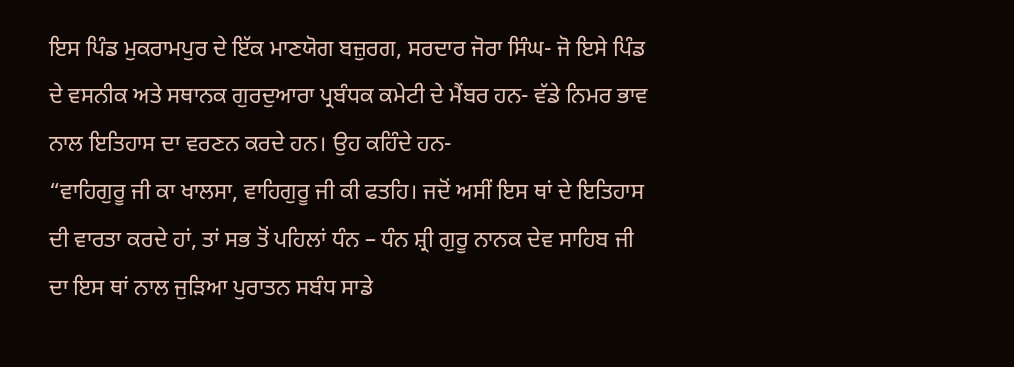ਇਸ ਪਿੰਡ ਮੁਕਰਾਮਪੁਰ ਦੇ ਇੱਕ ਮਾਣਯੋਗ ਬਜ਼ੁਰਗ, ਸਰਦਾਰ ਜੋਰਾ ਸਿੰਘ- ਜੋ ਇਸੇ ਪਿੰਡ ਦੇ ਵਸਨੀਕ ਅਤੇ ਸਥਾਨਕ ਗੁਰਦੁਆਰਾ ਪ੍ਰਬੰਧਕ ਕਮੇਟੀ ਦੇ ਮੈਂਬਰ ਹਨ- ਵੱਡੇ ਨਿਮਰ ਭਾਵ ਨਾਲ ਇਤਿਹਾਸ ਦਾ ਵਰਣਨ ਕਰਦੇ ਹਨ। ਉਹ ਕਹਿੰਦੇ ਹਨ-
“ਵਾਹਿਗੁਰੂ ਜੀ ਕਾ ਖਾਲਸਾ, ਵਾਹਿਗੁਰੂ ਜੀ ਕੀ ਫਤਹਿ। ਜਦੋਂ ਅਸੀਂ ਇਸ ਥਾਂ ਦੇ ਇਤਿਹਾਸ ਦੀ ਵਾਰਤਾ ਕਰਦੇ ਹਾਂ, ਤਾਂ ਸਭ ਤੋਂ ਪਹਿਲਾਂ ਧੰਨ – ਧੰਨ ਸ਼੍ਰੀ ਗੁਰੂ ਨਾਨਕ ਦੇਵ ਸਾਹਿਬ ਜੀ ਦਾ ਇਸ ਥਾਂ ਨਾਲ ਜੁੜਿਆ ਪੁਰਾਤਨ ਸਬੰਧ ਸਾਡੇ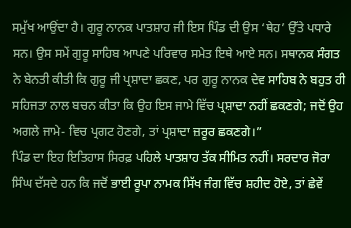ਸਮੁੱਖ ਆਉਂਦਾ ਹੈ। ਗੁਰੂ ਨਾਨਕ ਪਾਤਸ਼ਾਹ ਜੀ ਇਸ ਪਿੰਡ ਦੀ ਉਸ ‘ਥੇਹ’ ਉੱਤੇ ਪਧਾਰੇ ਸਨ। ਉਸ ਸਮੇਂ ਗੁਰੂ ਸਾਹਿਬ ਆਪਣੇ ਪਰਿਵਾਰ ਸਮੇਤ ਇਥੇ ਆਏ ਸਨ। ਸਥਾਨਕ ਸੰਗਤ ਨੇ ਬੇਨਤੀ ਕੀਤੀ ਕਿ ਗੁਰੂ ਜੀ ਪ੍ਰਸ਼ਾਦਾ ਛਕਣ, ਪਰ ਗੁਰੂ ਨਾਨਕ ਦੇਵ ਸਾਹਿਬ ਨੇ ਬਹੁਤ ਹੀ ਸਹਿਜਤਾ ਨਾਲ ਬਚਨ ਕੀਤਾ ਕਿ ਉਹ ਇਸ ਜਾਮੇ ਵਿੱਚ ਪ੍ਰਸ਼ਾਦਾ ਨਹੀਂ ਛਕਣਗੇ; ਜਦੋਂ ਉਹ ਅਗਲੇ ਜਾਮੇ- ਵਿਚ ਪ੍ਰਗਟ ਹੋਣਗੇ, ਤਾਂ ਪ੍ਰਸ਼ਾਦਾ ਜ਼ਰੂਰ ਛਕਣਗੇ।”
ਪਿੰਡ ਦਾ ਇਹ ਇਤਿਹਾਸ ਸਿਰਫ਼ ਪਹਿਲੇ ਪਾਤਸ਼ਾਹ ਤੱਕ ਸੀਮਿਤ ਨਹੀਂ। ਸਰਦਾਰ ਜੋਰਾ ਸਿੰਘ ਦੱਸਦੇ ਹਨ ਕਿ ਜਦੋਂ ਭਾਈ ਰੂਪਾ ਨਾਮਕ ਸਿੱਖ ਜੰਗ ਵਿੱਚ ਸ਼ਹੀਦ ਹੋਏ, ਤਾਂ ਛੇਵੇਂ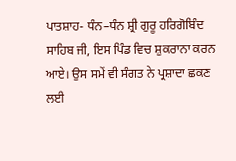ਪਾਤਸ਼ਾਹ- ਧੰਨ–ਧੰਨ ਸ਼੍ਰੀ ਗੁਰੂ ਹਰਿਗੋਬਿੰਦ ਸਾਹਿਬ ਜੀ, ਇਸ ਪਿੰਡ ਵਿਚ ਸ਼ੁਕਰਾਨਾ ਕਰਨ ਆਏ। ਉਸ ਸਮੇਂ ਵੀ ਸੰਗਤ ਨੇ ਪ੍ਰਸ਼ਾਦਾ ਛਕਣ ਲਈ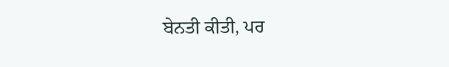ਬੇਨਤੀ ਕੀਤੀ, ਪਰ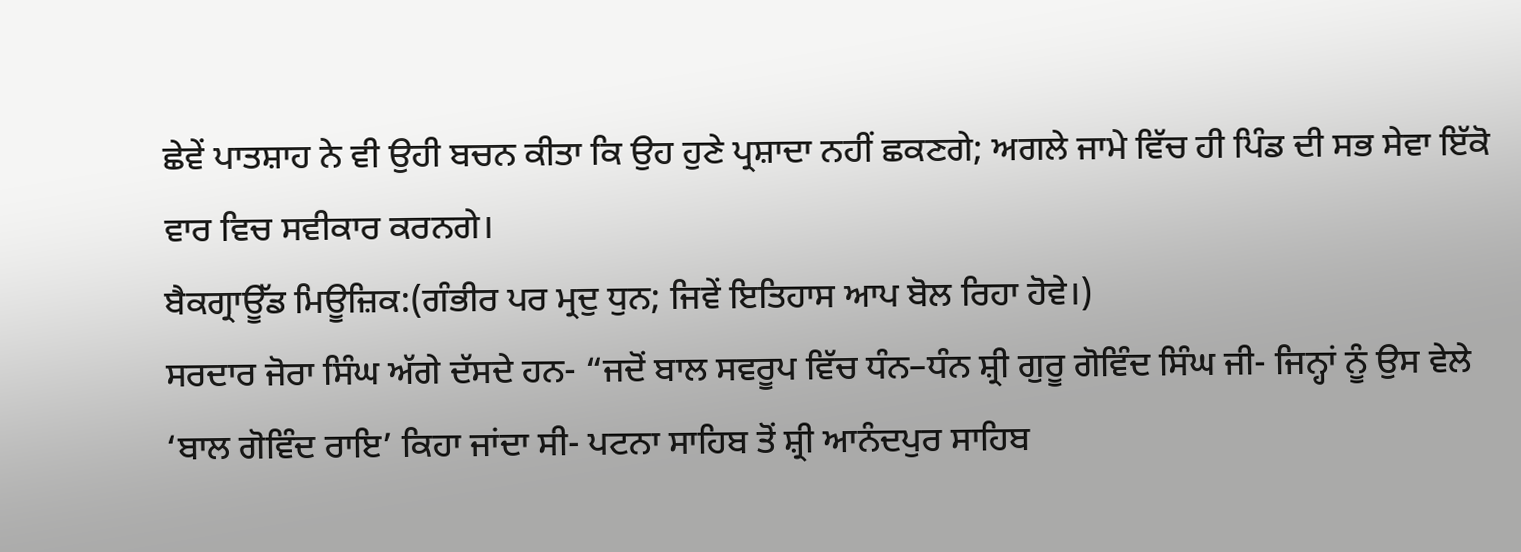ਛੇਵੇਂ ਪਾਤਸ਼ਾਹ ਨੇ ਵੀ ਉਹੀ ਬਚਨ ਕੀਤਾ ਕਿ ਉਹ ਹੁਣੇ ਪ੍ਰਸ਼ਾਦਾ ਨਹੀਂ ਛਕਣਗੇ; ਅਗਲੇ ਜਾਮੇ ਵਿੱਚ ਹੀ ਪਿੰਡ ਦੀ ਸਭ ਸੇਵਾ ਇੱਕੋ ਵਾਰ ਵਿਚ ਸਵੀਕਾਰ ਕਰਨਗੇ।
ਬੈਕਗ੍ਰਾਊੱਡ ਮਿਊਜ਼ਿਕ:(ਗੰਭੀਰ ਪਰ ਮ੍ਰਦੁ ਧੁਨ; ਜਿਵੇਂ ਇਤਿਹਾਸ ਆਪ ਬੋਲ ਰਿਹਾ ਹੋਵੇ।)
ਸਰਦਾਰ ਜੋਰਾ ਸਿੰਘ ਅੱਗੇ ਦੱਸਦੇ ਹਨ- “ਜਦੋਂ ਬਾਲ ਸਵਰੂਪ ਵਿੱਚ ਧੰਨ–ਧੰਨ ਸ਼੍ਰੀ ਗੁਰੂ ਗੋਵਿੰਦ ਸਿੰਘ ਜੀ- ਜਿਨ੍ਹਾਂ ਨੂੰ ਉਸ ਵੇਲੇ ‘ਬਾਲ ਗੋਵਿੰਦ ਰਾਇ’ ਕਿਹਾ ਜਾਂਦਾ ਸੀ- ਪਟਨਾ ਸਾਹਿਬ ਤੋਂ ਸ਼੍ਰੀ ਆਨੰਦਪੁਰ ਸਾਹਿਬ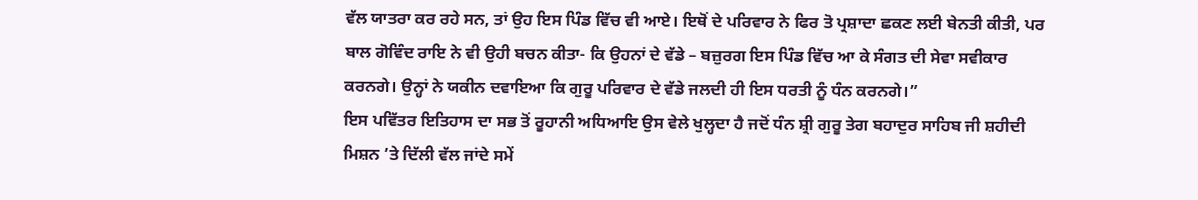ਵੱਲ ਯਾਤਰਾ ਕਰ ਰਹੇ ਸਨ, ਤਾਂ ਉਹ ਇਸ ਪਿੰਡ ਵਿੱਚ ਵੀ ਆਏ। ਇਥੋਂ ਦੇ ਪਰਿਵਾਰ ਨੇ ਫਿਰ ਤੋ ਪ੍ਰਸ਼ਾਦਾ ਛਕਣ ਲਈ ਬੇਨਤੀ ਕੀਤੀ, ਪਰ ਬਾਲ ਗੋਵਿੰਦ ਰਾਇ ਨੇ ਵੀ ਉਹੀ ਬਚਨ ਕੀਤਾ- ਕਿ ਉਹਨਾਂ ਦੇ ਵੱਡੇ – ਬਜ਼ੁਰਗ ਇਸ ਪਿੰਡ ਵਿੱਚ ਆ ਕੇ ਸੰਗਤ ਦੀ ਸੇਵਾ ਸਵੀਕਾਰ ਕਰਨਗੇ। ਉਨ੍ਹਾਂ ਨੇ ਯਕੀਨ ਦਵਾਇਆ ਕਿ ਗੁਰੂ ਪਰਿਵਾਰ ਦੇ ਵੱਡੇ ਜਲਦੀ ਹੀ ਇਸ ਧਰਤੀ ਨੂੰ ਧੰਨ ਕਰਨਗੇ।”
ਇਸ ਪਵਿੱਤਰ ਇਤਿਹਾਸ ਦਾ ਸਭ ਤੋਂ ਰੂਹਾਨੀ ਅਧਿਆਇ ਉਸ ਵੇਲੇ ਖੁਲ੍ਹਦਾ ਹੈ ਜਦੋਂ ਧੰਨ ਸ਼੍ਰੀ ਗੁਰੂ ਤੇਗ ਬਹਾਦੁਰ ਸਾਹਿਬ ਜੀ ਸ਼ਹੀਦੀ ਮਿਸ਼ਨ ’ਤੇ ਦਿੱਲੀ ਵੱਲ ਜਾਂਦੇ ਸਮੇਂ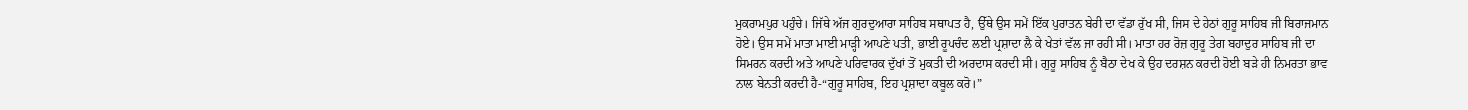ਮੁਕਰਾਮਪੁਰ ਪਹੁੰਚੇ। ਜਿੱਥੇ ਅੱਜ ਗੁਰਦੁਆਰਾ ਸਾਹਿਬ ਸਥਾਪਤ ਹੈ, ਉੱਥੇ ਉਸ ਸਮੇਂ ਇੱਕ ਪੁਰਾਤਨ ਬੇਰੀ ਦਾ ਵੱਡਾ ਰੁੱਖ ਸੀ, ਜਿਸ ਦੇ ਹੇਠਾਂ ਗੁਰੂ ਸਾਹਿਬ ਜੀ ਬਿਰਾਜਮਾਨ ਹੋਏ। ਉਸ ਸਮੇਂ ਮਾਤਾ ਮਾਈ ਮਾੜ੍ਹੀ ਆਪਣੇ ਪਤੀ, ਭਾਈ ਰੂਪਚੰਦ ਲਈ ਪ੍ਰਸ਼ਾਦਾ ਲੈ ਕੇ ਖੇਤਾਂ ਵੱਲ ਜਾ ਰਹੀ ਸੀ। ਮਾਤਾ ਹਰ ਰੋਜ਼ ਗੁਰੂ ਤੇਗ ਬਹਾਦੁਰ ਸਾਹਿਬ ਜੀ ਦਾ ਸਿਮਰਨ ਕਰਦੀ ਅਤੇ ਆਪਣੇ ਪਰਿਵਾਰਕ ਦੁੱਖਾਂ ਤੋਂ ਮੁਕਤੀ ਦੀ ਅਰਦਾਸ ਕਰਦੀ ਸੀ। ਗੁਰੂ ਸਾਹਿਬ ਨੂੰ ਬੈਠਾ ਦੇਖ ਕੇ ਉਹ ਦਰਸ਼ਨ ਕਰਦੀ ਹੋਈ ਬੜੇ ਹੀ ਨਿਮਰਤਾ ਭਾਵ ਨਾਲ ਬੇਨਤੀ ਕਰਦੀ ਹੈ-“ਗੁਰੂ ਸਾਹਿਬ, ਇਹ ਪ੍ਰਸ਼ਾਦਾ ਕਬੂਲ ਕਰੋ।”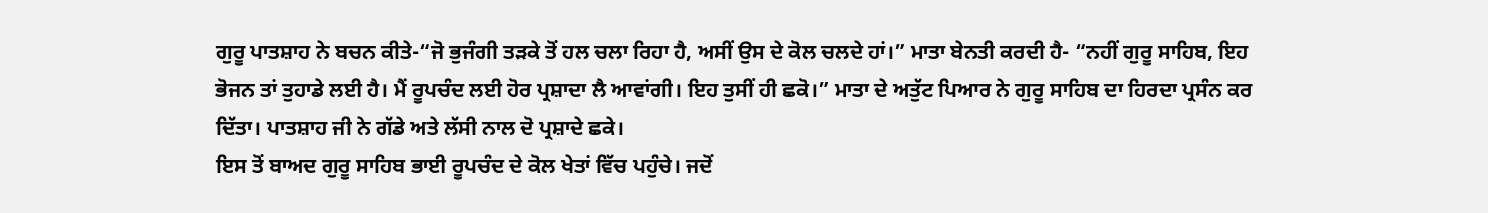ਗੁਰੂ ਪਾਤਸ਼ਾਹ ਨੇ ਬਚਨ ਕੀਤੇ-“ਜੋ ਭੁਜੰਗੀ ਤੜਕੇ ਤੋਂ ਹਲ ਚਲਾ ਰਿਹਾ ਹੈ, ਅਸੀਂ ਉਸ ਦੇ ਕੋਲ ਚਲਦੇ ਹਾਂ।” ਮਾਤਾ ਬੇਨਤੀ ਕਰਦੀ ਹੈ- “ਨਹੀਂ ਗੁਰੂ ਸਾਹਿਬ, ਇਹ ਭੋਜਨ ਤਾਂ ਤੁਹਾਡੇ ਲਈ ਹੈ। ਮੈਂ ਰੂਪਚੰਦ ਲਈ ਹੋਰ ਪ੍ਰਸ਼ਾਦਾ ਲੈ ਆਵਾਂਗੀ। ਇਹ ਤੁਸੀਂ ਹੀ ਛਕੋ।” ਮਾਤਾ ਦੇ ਅਤੁੱਟ ਪਿਆਰ ਨੇ ਗੁਰੂ ਸਾਹਿਬ ਦਾ ਹਿਰਦਾ ਪ੍ਰਸੰਨ ਕਰ ਦਿੱਤਾ। ਪਾਤਸ਼ਾਹ ਜੀ ਨੇ ਗੱਡੇ ਅਤੇ ਲੱਸੀ ਨਾਲ ਦੋ ਪ੍ਰਸ਼ਾਦੇ ਛਕੇ।
ਇਸ ਤੋਂ ਬਾਅਦ ਗੁਰੂ ਸਾਹਿਬ ਭਾਈ ਰੂਪਚੰਦ ਦੇ ਕੋਲ ਖੇਤਾਂ ਵਿੱਚ ਪਹੁੰਚੇ। ਜਦੋਂ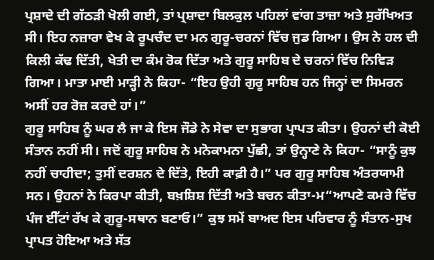ਪ੍ਰਸ਼ਾਦੇ ਦੀ ਗੱਠੜੀ ਖੋਲੀ ਗਈ, ਤਾਂ ਪ੍ਰਸ਼ਾਦਾ ਬਿਲਕੁਲ ਪਹਿਲਾਂ ਵਾਂਗ ਤਾਜ਼ਾ ਅਤੇ ਸੁਰੱਖਿਅਤ ਸੀ। ਇਹ ਨਜ਼ਾਰਾ ਵੇਖ ਕੇ ਰੂਪਚੰਦ ਦਾ ਮਨ ਗੁਰੂ-ਚਰਨਾਂ ਵਿੱਚ ਜੁਡ ਗਿਆ। ਉਸ ਨੇ ਹਲ ਦੀ ਕਿਲੀ ਕੱਢ ਦਿੱਤੀ, ਖੇਤੀ ਦਾ ਕੰਮ ਰੋਕ ਦਿੱਤਾ ਅਤੇ ਗੁਰੂ ਸਾਹਿਬ ਦੇ ਚਰਨਾਂ ਵਿੱਚ ਨਿਵਿੜ ਗਿਆ। ਮਾਤਾ ਮਾਈ ਮਾੜ੍ਹੀ ਨੇ ਕਿਹਾ- “ਇਹ ਉਹੀ ਗੁਰੂ ਸਾਹਿਬ ਹਨ ਜਿਨ੍ਹਾਂ ਦਾ ਸਿਮਰਨ ਅਸੀਂ ਹਰ ਰੋਜ਼ ਕਰਦੇ ਹਾਂ।”
ਗੁਰੂ ਸਾਹਿਬ ਨੂੰ ਘਰ ਲੈ ਜਾ ਕੇ ਇਸ ਜੌਡੇ ਨੇ ਸੇਵਾ ਦਾ ਸੁਭਾਗ ਪ੍ਰਾਪਤ ਕੀਤਾ। ਉਹਨਾਂ ਦੀ ਕੋਈ ਸੰਤਾਨ ਨਹੀਂ ਸੀ। ਜਦੋਂ ਗੁਰੂ ਸਾਹਿਬ ਨੇ ਮਨੋਕਾਮਨਾ ਪੁੱਛੀ, ਤਾਂ ਉਨ੍ਹਾਣੇ ਨੇ ਕਿਹਾ- “ਸਾਨੂੰ ਕੁਝ ਨਹੀਂ ਚਾਹੀਦਾ; ਤੁਸੀਂ ਦਰਸ਼ਨ ਦੇ ਦਿੱਤੇ, ਇਹੀ ਕਾਫ਼ੀ ਹੈ।” ਪਰ ਗੁਰੂ ਸਾਹਿਬ ਅੰਤਰਯਾਮੀ ਸਨ। ਉਹਨਾਂ ਨੇ ਕਿਰਪਾ ਕੀਤੀ, ਬਖ਼ਸ਼ਿਸ਼ ਦਿੱਤੀ ਅਤੇ ਬਚਨ ਕੀਤਾ-ਮ“ਆਪਣੇ ਕਮਰੇ ਵਿੱਚ ਪੰਜ ਈੱਟਾਂ ਰੱਖ ਕੇ ਗੁਰੂ-ਸਥਾਨ ਬਣਾਓ।” ਕੁਝ ਸਮੇਂ ਬਾਅਦ ਇਸ ਪਰਿਵਾਰ ਨੂੰ ਸੰਤਾਨ-ਸੁਖ ਪ੍ਰਾਪਤ ਹੋਇਆ ਅਤੇ ਸੱਤ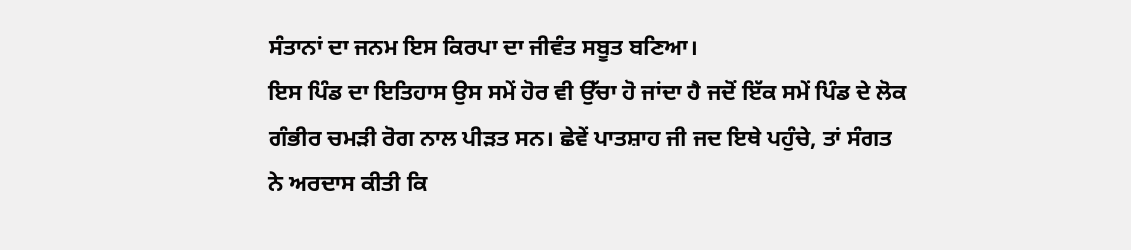ਸੰਤਾਨਾਂ ਦਾ ਜਨਮ ਇਸ ਕਿਰਪਾ ਦਾ ਜੀਵੰਤ ਸਬੂਤ ਬਣਿਆ।
ਇਸ ਪਿੰਡ ਦਾ ਇਤਿਹਾਸ ਉਸ ਸਮੇਂ ਹੋਰ ਵੀ ਉੱਚਾ ਹੋ ਜਾਂਦਾ ਹੈ ਜਦੋਂ ਇੱਕ ਸਮੇਂ ਪਿੰਡ ਦੇ ਲੋਕ ਗੰਭੀਰ ਚਮੜੀ ਰੋਗ ਨਾਲ ਪੀੜਤ ਸਨ। ਛੇਵੇਂ ਪਾਤਸ਼ਾਹ ਜੀ ਜਦ ਇਥੇ ਪਹੁੰਚੇ, ਤਾਂ ਸੰਗਤ ਨੇ ਅਰਦਾਸ ਕੀਤੀ ਕਿ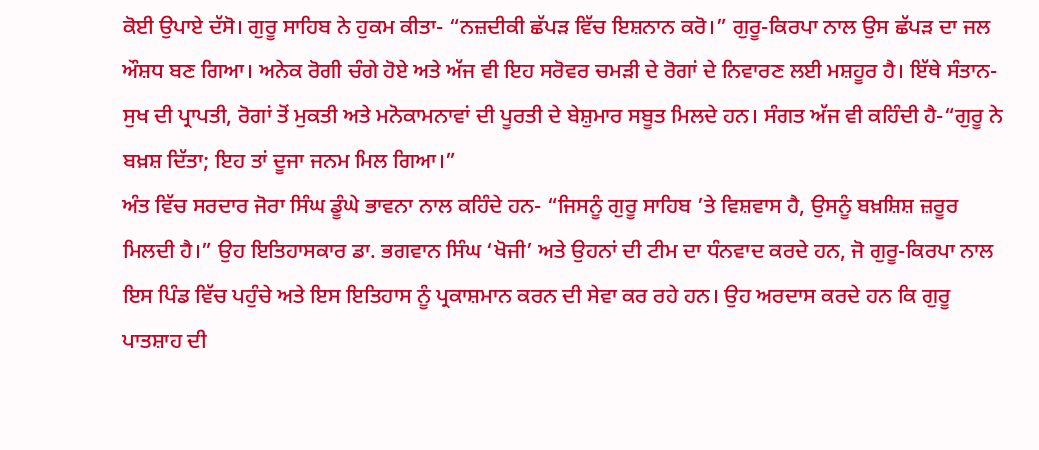ਕੋਈ ਉਪਾਏ ਦੱਸੋ। ਗੁਰੂ ਸਾਹਿਬ ਨੇ ਹੁਕਮ ਕੀਤਾ- “ਨਜ਼ਦੀਕੀ ਛੱਪੜ ਵਿੱਚ ਇਸ਼ਨਾਨ ਕਰੋ।” ਗੁਰੂ-ਕਿਰਪਾ ਨਾਲ ਉਸ ਛੱਪੜ ਦਾ ਜਲ ਔਸ਼ਧ ਬਣ ਗਿਆ। ਅਨੇਕ ਰੋਗੀ ਚੰਗੇ ਹੋਏ ਅਤੇ ਅੱਜ ਵੀ ਇਹ ਸਰੋਵਰ ਚਮੜੀ ਦੇ ਰੋਗਾਂ ਦੇ ਨਿਵਾਰਣ ਲਈ ਮਸ਼ਹੂਰ ਹੈ। ਇੱਥੇ ਸੰਤਾਨ-ਸੁਖ ਦੀ ਪ੍ਰਾਪਤੀ, ਰੋਗਾਂ ਤੋਂ ਮੁਕਤੀ ਅਤੇ ਮਨੋਕਾਮਨਾਵਾਂ ਦੀ ਪੂਰਤੀ ਦੇ ਬੇਸ਼ੁਮਾਰ ਸਬੂਤ ਮਿਲਦੇ ਹਨ। ਸੰਗਤ ਅੱਜ ਵੀ ਕਹਿੰਦੀ ਹੈ-“ਗੁਰੂ ਨੇ ਬਖ਼ਸ਼ ਦਿੱਤਾ; ਇਹ ਤਾਂ ਦੂਜਾ ਜਨਮ ਮਿਲ ਗਿਆ।”
ਅੰਤ ਵਿੱਚ ਸਰਦਾਰ ਜੋਰਾ ਸਿੰਘ ਡੂੰਘੇ ਭਾਵਨਾ ਨਾਲ ਕਹਿੰਦੇ ਹਨ- “ਜਿਸਨੂੰ ਗੁਰੂ ਸਾਹਿਬ ’ਤੇ ਵਿਸ਼ਵਾਸ ਹੈ, ਉਸਨੂੰ ਬਖ਼ਸ਼ਿਸ਼ ਜ਼ਰੂਰ ਮਿਲਦੀ ਹੈ।” ਉਹ ਇਤਿਹਾਸਕਾਰ ਡਾ. ਭਗਵਾਨ ਸਿੰਘ ‘ਖੋਜੀ’ ਅਤੇ ਉਹਨਾਂ ਦੀ ਟੀਮ ਦਾ ਧੰਨਵਾਦ ਕਰਦੇ ਹਨ, ਜੋ ਗੁਰੂ-ਕਿਰਪਾ ਨਾਲ ਇਸ ਪਿੰਡ ਵਿੱਚ ਪਹੁੰਚੇ ਅਤੇ ਇਸ ਇਤਿਹਾਸ ਨੂੰ ਪ੍ਰਕਾਸ਼ਮਾਨ ਕਰਨ ਦੀ ਸੇਵਾ ਕਰ ਰਹੇ ਹਨ। ਉਹ ਅਰਦਾਸ ਕਰਦੇ ਹਨ ਕਿ ਗੁਰੂ ਪਾਤਸ਼ਾਹ ਦੀ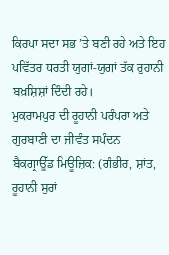ਕਿਰਪਾ ਸਦਾ ਸਭ ’ਤੇ ਬਣੀ ਰਹੇ ਅਤੇ ਇਹ ਪਵਿੱਤਰ ਧਰਤੀ ਯੁਗਾਂ-ਯੁਗਾਂ ਤੱਕ ਰੁਹਾਨੀ ਬਖ਼ਸ਼ਿਸ਼ਾਂ ਦਿੰਦੀ ਰਹੇ।
ਮੁਕਰਾਮਪੁਰ ਦੀ ਰੂਹਾਨੀ ਪਰੰਪਰਾ ਅਤੇ ਗੁਰਬਾਣੀ ਦਾ ਜੀਵੰਤ ਸਪੰਦਨ
ਬੈਕਗ੍ਰਾਊੱਡ ਮਿਊਜ਼ਿਕ: (ਗੰਭੀਰ, ਸ਼ਾਂਤ, ਰੂਹਾਨੀ ਸੁਰਾਂ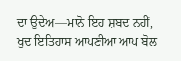ਦਾ ਉਦੇਅ—ਮਾਨੋ ਇਹ ਸ਼ਬਦ ਨਹੀਂ, ਖੁਦ ਇਤਿਹਾਸ ਆਪਣੀਆ ਆਪ ਬੋਲ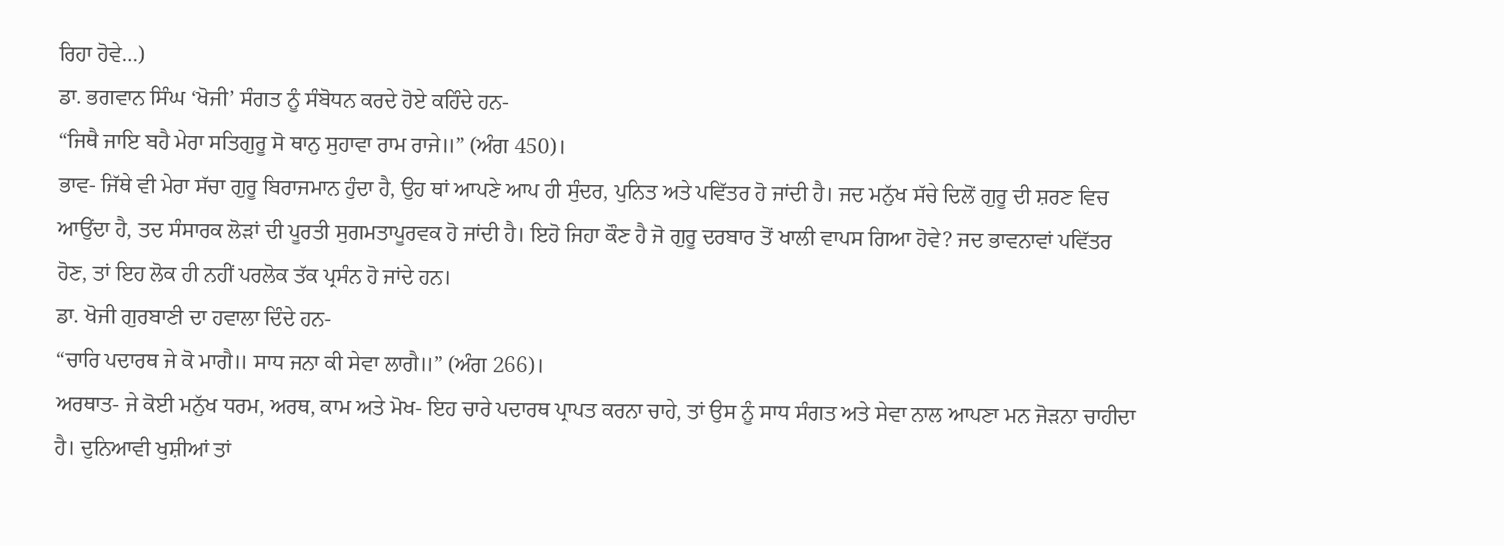ਰਿਹਾ ਹੋਵੇ…)
ਡਾ. ਭਗਵਾਨ ਸਿੰਘ ‘ਖੋਜੀ’ ਸੰਗਤ ਨੂੰ ਸੰਬੋਧਨ ਕਰਦੇ ਹੋਏ ਕਹਿੰਦੇ ਹਨ-
“ਜਿਥੈ ਜਾਇ ਬਹੈ ਮੇਰਾ ਸਤਿਗੁਰੂ ਸੋ ਥਾਨੁ ਸੁਹਾਵਾ ਰਾਮ ਰਾਜੇ॥” (ਅੰਗ 450)।
ਭਾਵ- ਜਿੱਥੇ ਵੀ ਮੇਰਾ ਸੱਚਾ ਗੁਰੂ ਬਿਰਾਜਮਾਨ ਹੁੰਦਾ ਹੈ, ਉਹ ਥਾਂ ਆਪਣੇ ਆਪ ਹੀ ਸੁੰਦਰ, ਪੁਨਿਤ ਅਤੇ ਪਵਿੱਤਰ ਹੋ ਜਾਂਦੀ ਹੈ। ਜਦ ਮਨੁੱਖ ਸੱਚੇ ਦਿਲੋਂ ਗੁਰੂ ਦੀ ਸ਼ਰਣ ਵਿਚ ਆਉਂਦਾ ਹੈ, ਤਦ ਸੰਸਾਰਕ ਲੋੜਾਂ ਦੀ ਪੂਰਤੀ ਸੁਗਮਤਾਪੂਰਵਕ ਹੋ ਜਾਂਦੀ ਹੈ। ਇਹੋ ਜਿਹਾ ਕੌਣ ਹੈ ਜੋ ਗੁਰੂ ਦਰਬਾਰ ਤੋਂ ਖਾਲੀ ਵਾਪਸ ਗਿਆ ਹੋਵੇ? ਜਦ ਭਾਵਨਾਵਾਂ ਪਵਿੱਤਰ ਹੋਣ, ਤਾਂ ਇਹ ਲੋਕ ਹੀ ਨਹੀਂ ਪਰਲੋਕ ਤੱਕ ਪ੍ਰਸੰਨ ਹੋ ਜਾਂਦੇ ਹਨ।
ਡਾ. ਖੋਜੀ ਗੁਰਬਾਣੀ ਦਾ ਹਵਾਲਾ ਦਿੰਦੇ ਹਨ-
“ਚਾਰਿ ਪਦਾਰਥ ਜੇ ਕੋ ਮਾਗੈ॥ ਸਾਧ ਜਨਾ ਕੀ ਸੇਵਾ ਲਾਗੈ॥” (ਅੰਗ 266)।
ਅਰਥਾਤ- ਜੇ ਕੋਈ ਮਨੁੱਖ ਧਰਮ, ਅਰਥ, ਕਾਮ ਅਤੇ ਮੋਖ- ਇਹ ਚਾਰੇ ਪਦਾਰਥ ਪ੍ਰਾਪਤ ਕਰਨਾ ਚਾਹੇ, ਤਾਂ ਉਸ ਨੂੰ ਸਾਧ ਸੰਗਤ ਅਤੇ ਸੇਵਾ ਨਾਲ ਆਪਣਾ ਮਨ ਜੋੜਨਾ ਚਾਹੀਦਾ ਹੈ। ਦੁਨਿਆਵੀ ਖੁਸ਼ੀਆਂ ਤਾਂ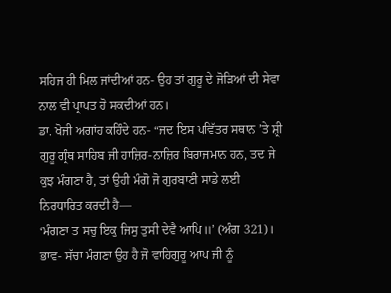ਸਹਿਜ ਹੀ ਮਿਲ ਜਾਂਦੀਆਂ ਹਨ- ਉਹ ਤਾਂ ਗੁਰੂ ਦੇ ਜੋੜਿਆਂ ਦੀ ਸੇਵਾ ਨਾਲ ਵੀ ਪ੍ਰਾਪਤ ਹੋ ਸਕਦੀਆਂ ਹਨ।
ਡਾ. ਖੋਜੀ ਅਗਾਂਹ ਕਹਿੰਦੇ ਹਨ- “ਜਦ ਇਸ ਪਵਿੱਤਰ ਸਥਾਨ ’ਤੇ ਸ਼੍ਰੀ ਗੁਰੂ ਗ੍ਰੰਥ ਸਾਹਿਬ ਜੀ ਹਾਜ਼ਿਰ-ਨਾਜ਼ਿਰ ਬਿਰਾਜਮਾਨ ਹਨ, ਤਦ ਜੇ ਕੁਝ ਮੰਗਣਾ ਹੈ, ਤਾਂ ਉਹੀ ਮੰਗੋ ਜੋ ਗੁਰਬਾਣੀ ਸਾਡੇ ਲਈ ਨਿਰਧਾਰਿਤ ਕਰਦੀ ਹੈ—
‘ਮੰਗਣਾ ਤ ਸਚੁ ਇਕੁ ਜਿਸੁ ਤੁਸੀ ਦੇਵੈ ਆਪਿ॥’ (ਅੰਗ 321)।
ਭਾਵ- ਸੱਚਾ ਮੰਗਣਾ ਉਹ ਹੈ ਜੋ ਵਾਹਿਗੁਰੂ ਆਪ ਜੀ ਨੂੰ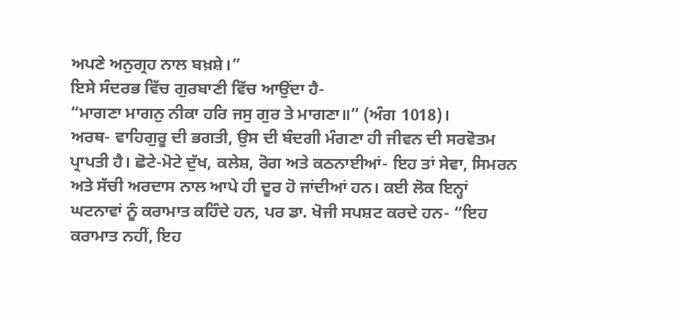ਅਪਣੇ ਅਨੁਗ੍ਰਹ ਨਾਲ ਬਖ਼ਸ਼ੇ।”
ਇਸੇ ਸੰਦਰਭ ਵਿੱਚ ਗੁਰਬਾਣੀ ਵਿੱਚ ਆਉਂਦਾ ਹੈ-
“ਮਾਗਣਾ ਮਾਗਨੁ ਨੀਕਾ ਹਰਿ ਜਸੁ ਗੁਰ ਤੇ ਮਾਗਣਾ॥” (ਅੰਗ 1018)।
ਅਰਥ- ਵਾਹਿਗੁਰੂ ਦੀ ਭਗਤੀ, ਉਸ ਦੀ ਬੰਦਗੀ ਮੰਗਣਾ ਹੀ ਜੀਵਨ ਦੀ ਸਰਵੋਤਮ ਪ੍ਰਾਪਤੀ ਹੈ। ਛੋਟੇ-ਮੋਟੇ ਦੁੱਖ, ਕਲੇਸ਼, ਰੋਗ ਅਤੇ ਕਠਨਾਈਆਂ- ਇਹ ਤਾਂ ਸੇਵਾ, ਸਿਮਰਨ ਅਤੇ ਸੱਚੀ ਅਰਦਾਸ ਨਾਲ ਆਪੇ ਹੀ ਦੂਰ ਹੋ ਜਾਂਦੀਆਂ ਹਨ। ਕਈ ਲੋਕ ਇਨ੍ਹਾਂ ਘਟਨਾਵਾਂ ਨੂੰ ਕਰਾਮਾਤ ਕਹਿੰਦੇ ਹਨ, ਪਰ ਡਾ. ਖੋਜੀ ਸਪਸ਼ਟ ਕਰਦੇ ਹਨ- “ਇਹ ਕਰਾਮਾਤ ਨਹੀਂ, ਇਹ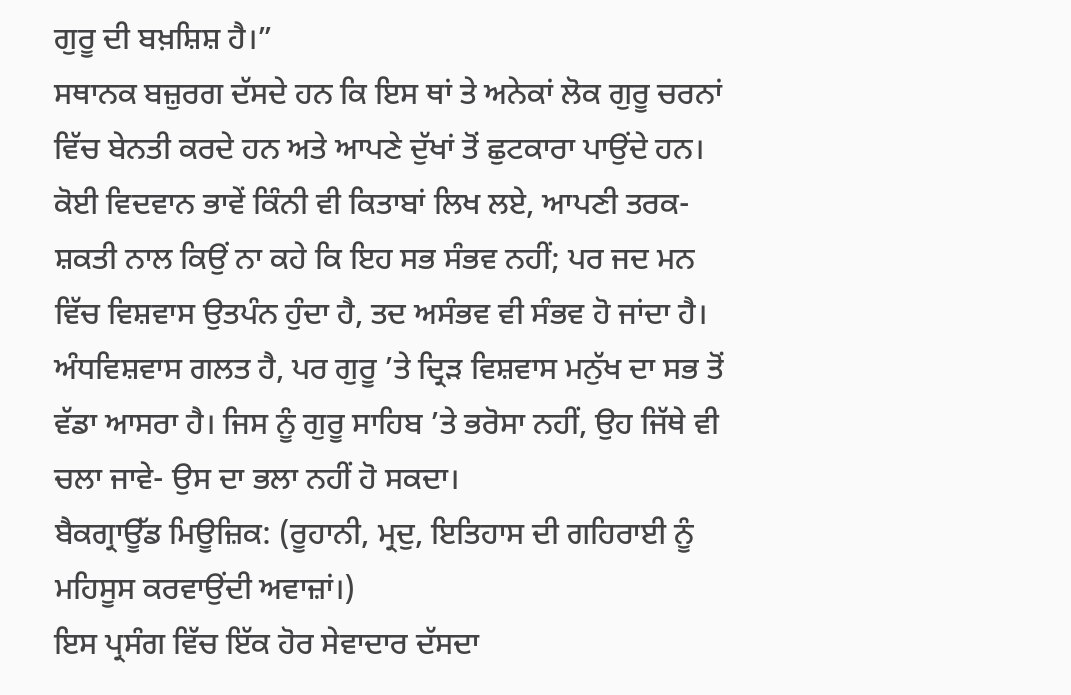ਗੁਰੂ ਦੀ ਬਖ਼ਸ਼ਿਸ਼ ਹੈ।”
ਸਥਾਨਕ ਬਜ਼ੁਰਗ ਦੱਸਦੇ ਹਨ ਕਿ ਇਸ ਥਾਂ ਤੇ ਅਨੇਕਾਂ ਲੋਕ ਗੁਰੂ ਚਰਨਾਂ ਵਿੱਚ ਬੇਨਤੀ ਕਰਦੇ ਹਨ ਅਤੇ ਆਪਣੇ ਦੁੱਖਾਂ ਤੋਂ ਛੁਟਕਾਰਾ ਪਾਉਂਦੇ ਹਨ। ਕੋਈ ਵਿਦਵਾਨ ਭਾਵੇਂ ਕਿੰਨੀ ਵੀ ਕਿਤਾਬਾਂ ਲਿਖ ਲਏ, ਆਪਣੀ ਤਰਕ-ਸ਼ਕਤੀ ਨਾਲ ਕਿਉਂ ਨਾ ਕਹੇ ਕਿ ਇਹ ਸਭ ਸੰਭਵ ਨਹੀਂ; ਪਰ ਜਦ ਮਨ ਵਿੱਚ ਵਿਸ਼ਵਾਸ ਉਤਪੰਨ ਹੁੰਦਾ ਹੈ, ਤਦ ਅਸੰਭਵ ਵੀ ਸੰਭਵ ਹੋ ਜਾਂਦਾ ਹੈ। ਅੰਧਵਿਸ਼ਵਾਸ ਗਲਤ ਹੈ, ਪਰ ਗੁਰੂ ’ਤੇ ਦ੍ਰਿੜ ਵਿਸ਼ਵਾਸ ਮਨੁੱਖ ਦਾ ਸਭ ਤੋਂ ਵੱਡਾ ਆਸਰਾ ਹੈ। ਜਿਸ ਨੂੰ ਗੁਰੂ ਸਾਹਿਬ ’ਤੇ ਭਰੋਸਾ ਨਹੀਂ, ਉਹ ਜਿੱਥੇ ਵੀ ਚਲਾ ਜਾਵੇ- ਉਸ ਦਾ ਭਲਾ ਨਹੀਂ ਹੋ ਸਕਦਾ।
ਬੈਕਗ੍ਰਾਊੱਡ ਮਿਊਜ਼ਿਕ: (ਰੂਹਾਨੀ, ਮ੍ਰਦੁ, ਇਤਿਹਾਸ ਦੀ ਗਹਿਰਾਈ ਨੂੰ ਮਹਿਸੂਸ ਕਰਵਾਉਂਦੀ ਅਵਾਜ਼ਾਂ।)
ਇਸ ਪ੍ਰਸੰਗ ਵਿੱਚ ਇੱਕ ਹੋਰ ਸੇਵਾਦਾਰ ਦੱਸਦਾ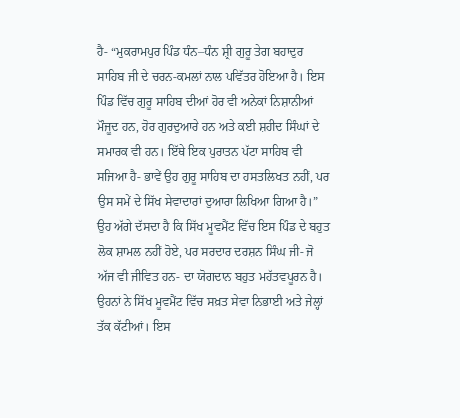ਹੈ- “ਮੁਕਰਾਮਪੁਰ ਪਿੰਡ ਧੰਨ–ਧੰਨ ਸ਼੍ਰੀ ਗੁਰੂ ਤੇਗ ਬਹਾਦੁਰ ਸਾਹਿਬ ਜੀ ਦੇ ਚਰਨ-ਕਮਲਾਂ ਨਾਲ ਪਵਿੱਤਰ ਹੋਇਆ ਹੈ। ਇਸ ਪਿੰਡ ਵਿੱਚ ਗੁਰੂ ਸਾਹਿਬ ਦੀਆਂ ਹੋਰ ਵੀ ਅਨੇਕਾਂ ਨਿਸ਼ਾਨੀਆਂ ਮੌਜੂਦ ਹਨ, ਹੋਰ ਗੁਰਦੁਆਰੇ ਹਨ ਅਤੇ ਕਈ ਸ਼ਹੀਦ ਸਿੰਘਾਂ ਦੇ ਸਮਾਰਕ ਵੀ ਹਨ। ਇੱਥੇ ਇਕ ਪੁਰਾਤਨ ਪੱਟਾ ਸਾਹਿਬ ਵੀ ਸਜਿਆ ਹੈ- ਭਾਵੇਂ ਉਹ ਗੁਰੂ ਸਾਹਿਬ ਦਾ ਹਸਤਲਿਖਤ ਨਹੀਂ, ਪਰ ਉਸ ਸਮੇਂ ਦੇ ਸਿੱਖ ਸੇਵਾਦਾਰਾਂ ਦੁਆਰਾ ਲਿਖਿਆ ਗਿਆ ਹੈ।”
ਉਹ ਅੱਗੇ ਦੱਸਦਾ ਹੈ ਕਿ ਸਿੱਖ ਮੂਵਮੈਂਟ ਵਿੱਚ ਇਸ ਪਿੰਡ ਦੇ ਬਹੁਤ ਲੋਕ ਸ਼ਾਮਲ ਨਹੀਂ ਹੋਏ, ਪਰ ਸਰਦਾਰ ਦਰਸ਼ਨ ਸਿੰਘ ਜੀ- ਜੋ ਅੱਜ ਵੀ ਜੀਵਿਤ ਹਨ- ਦਾ ਯੋਗਦਾਨ ਬਹੁਤ ਮਹੱਤਵਪੂਰਨ ਹੈ। ਉਹਨਾਂ ਨੇ ਸਿੱਖ ਮੂਵਮੈਂਟ ਵਿੱਚ ਸਖ਼ਤ ਸੇਵਾ ਨਿਭਾਈ ਅਤੇ ਜੇਲ੍ਹਾਂ ਤੱਕ ਕੱਟੀਆਂ। ਇਸ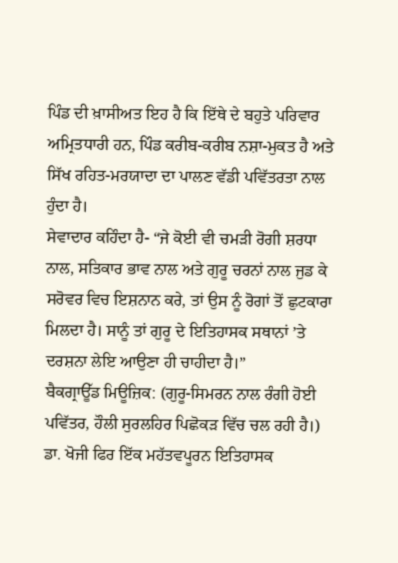ਪਿੰਡ ਦੀ ਖ਼ਾਸੀਅਤ ਇਹ ਹੈ ਕਿ ਇੱਥੇ ਦੇ ਬਹੁਤੇ ਪਰਿਵਾਰ ਅਮ੍ਰਿਤਧਾਰੀ ਹਨ, ਪਿੰਡ ਕਰੀਬ-ਕਰੀਬ ਨਸ਼ਾ-ਮੁਕਤ ਹੈ ਅਤੇ ਸਿੱਖ ਰਹਿਤ-ਮਰਯਾਦਾ ਦਾ ਪਾਲਣ ਵੱਡੀ ਪਵਿੱਤਰਤਾ ਨਾਲ ਹੁੰਦਾ ਹੈ।
ਸੇਵਾਦਾਰ ਕਹਿੰਦਾ ਹੈ- “ਜੇ ਕੋਈ ਵੀ ਚਮੜੀ ਰੋਗੀ ਸ਼ਰਧਾ ਨਾਲ, ਸਤਿਕਾਰ ਭਾਵ ਨਾਲ ਅਤੇ ਗੁਰੂ ਚਰਨਾਂ ਨਾਲ ਜੁਡ ਕੇ ਸਰੋਵਰ ਵਿਚ ਇਸ਼ਨਾਨ ਕਰੇ, ਤਾਂ ਉਸ ਨੂੰ ਰੋਗਾਂ ਤੋਂ ਛੁਟਕਾਰਾ ਮਿਲਦਾ ਹੈ। ਸਾਨੂੰ ਤਾਂ ਗੁਰੂ ਦੇ ਇਤਿਹਾਸਕ ਸਥਾਨਾਂ ’ਤੇ ਦਰਸ਼ਨਾ ਲੇਇ ਆਉਣਾ ਹੀ ਚਾਹੀਦਾ ਹੈ।”
ਬੈਕਗ੍ਰਾਊੱਡ ਮਿਊਜ਼ਿਕ: (ਗੁਰੂ-ਸਿਮਰਨ ਨਾਲ ਰੰਗੀ ਹੋਈ ਪਵਿੱਤਰ, ਹੌਲੀ ਸੁਰਲਹਿਰ ਪਿਛੋਕੜ ਵਿੱਚ ਚਲ ਰਹੀ ਹੈ।)
ਡਾ. ਖੋਜੀ ਫਿਰ ਇੱਕ ਮਹੱਤਵਪੂਰਨ ਇਤਿਹਾਸਕ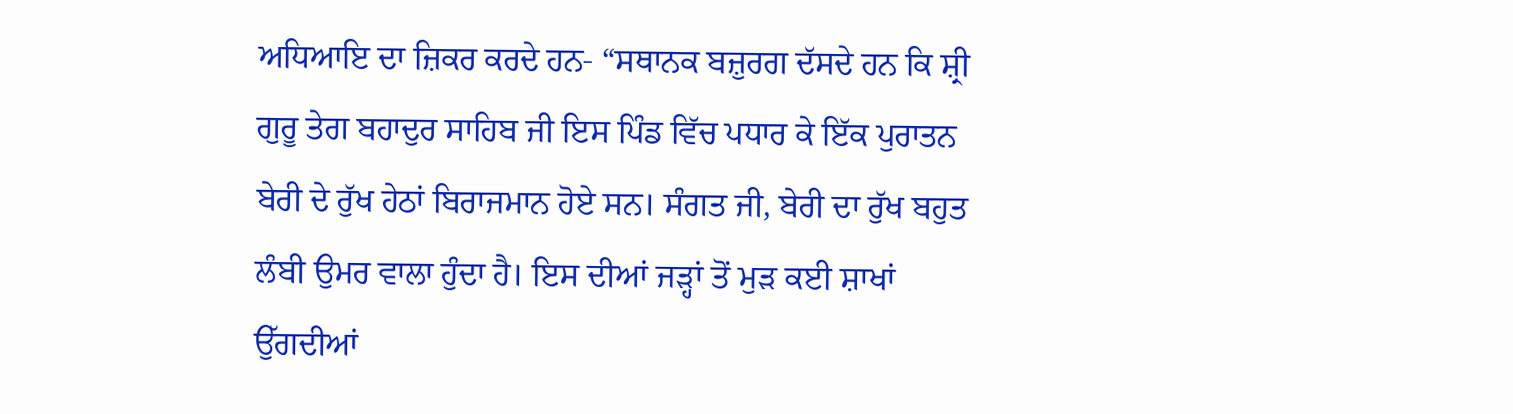ਅਧਿਆਇ ਦਾ ਜ਼ਿਕਰ ਕਰਦੇ ਹਨ- “ਸਥਾਨਕ ਬਜ਼ੁਰਗ ਦੱਸਦੇ ਹਨ ਕਿ ਸ਼੍ਰੀ ਗੁਰੂ ਤੇਗ ਬਹਾਦੁਰ ਸਾਹਿਬ ਜੀ ਇਸ ਪਿੰਡ ਵਿੱਚ ਪਧਾਰ ਕੇ ਇੱਕ ਪੁਰਾਤਨ ਬੇਰੀ ਦੇ ਰੁੱਖ ਹੇਠਾਂ ਬਿਰਾਜਮਾਨ ਹੋਏ ਸਨ। ਸੰਗਤ ਜੀ, ਬੇਰੀ ਦਾ ਰੁੱਖ ਬਹੁਤ ਲੰਬੀ ਉਮਰ ਵਾਲਾ ਹੁੰਦਾ ਹੈ। ਇਸ ਦੀਆਂ ਜੜ੍ਹਾਂ ਤੋਂ ਮੁੜ ਕਈ ਸ਼ਾਖਾਂ ਉੱਗਦੀਆਂ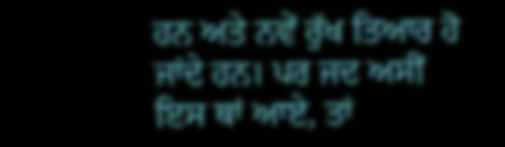ਹਨ ਅਤੇ ਨਵੇਂ ਰੁੱਖ ਤਿਆਰ ਹੋ ਜਾਂਦੇ ਹਨ। ਪਰ ਜਦ ਅਸੀਂ ਇਸ ਥਾਂ ਆਏ, ਤਾਂ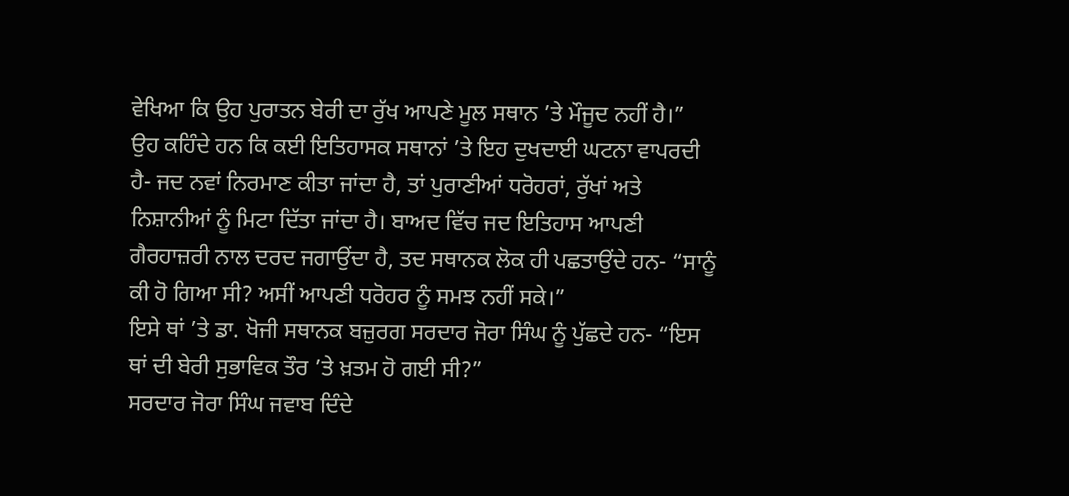ਵੇਖਿਆ ਕਿ ਉਹ ਪੁਰਾਤਨ ਬੇਰੀ ਦਾ ਰੁੱਖ ਆਪਣੇ ਮੂਲ ਸਥਾਨ ’ਤੇ ਮੌਜੂਦ ਨਹੀਂ ਹੈ।”
ਉਹ ਕਹਿੰਦੇ ਹਨ ਕਿ ਕਈ ਇਤਿਹਾਸਕ ਸਥਾਨਾਂ ’ਤੇ ਇਹ ਦੁਖਦਾਈ ਘਟਨਾ ਵਾਪਰਦੀ ਹੈ- ਜਦ ਨਵਾਂ ਨਿਰਮਾਣ ਕੀਤਾ ਜਾਂਦਾ ਹੈ, ਤਾਂ ਪੁਰਾਣੀਆਂ ਧਰੋਹਰਾਂ, ਰੁੱਖਾਂ ਅਤੇ ਨਿਸ਼ਾਨੀਆਂ ਨੂੰ ਮਿਟਾ ਦਿੱਤਾ ਜਾਂਦਾ ਹੈ। ਬਾਅਦ ਵਿੱਚ ਜਦ ਇਤਿਹਾਸ ਆਪਣੀ ਗੈਰਹਾਜ਼ਰੀ ਨਾਲ ਦਰਦ ਜਗਾਉਂਦਾ ਹੈ, ਤਦ ਸਥਾਨਕ ਲੋਕ ਹੀ ਪਛਤਾਉਂਦੇ ਹਨ- “ਸਾਨੂੰ ਕੀ ਹੋ ਗਿਆ ਸੀ? ਅਸੀਂ ਆਪਣੀ ਧਰੋਹਰ ਨੂੰ ਸਮਝ ਨਹੀਂ ਸਕੇ।”
ਇਸੇ ਥਾਂ ’ਤੇ ਡਾ. ਖੋਜੀ ਸਥਾਨਕ ਬਜ਼ੁਰਗ ਸਰਦਾਰ ਜੋਰਾ ਸਿੰਘ ਨੂੰ ਪੁੱਛਦੇ ਹਨ- “ਇਸ ਥਾਂ ਦੀ ਬੇਰੀ ਸੁਭਾਵਿਕ ਤੌਰ ’ਤੇ ਖ਼ਤਮ ਹੋ ਗਈ ਸੀ?”
ਸਰਦਾਰ ਜੋਰਾ ਸਿੰਘ ਜਵਾਬ ਦਿੰਦੇ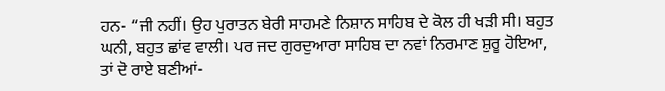ਹਨ- “ਜੀ ਨਹੀਂ। ਉਹ ਪੁਰਾਤਨ ਬੇਰੀ ਸਾਹਮਣੇ ਨਿਸ਼ਾਨ ਸਾਹਿਬ ਦੇ ਕੋਲ ਹੀ ਖੜੀ ਸੀ। ਬਹੁਤ ਘਨੀ, ਬਹੁਤ ਛਾਂਵ ਵਾਲੀ। ਪਰ ਜਦ ਗੁਰਦੁਆਰਾ ਸਾਹਿਬ ਦਾ ਨਵਾਂ ਨਿਰਮਾਣ ਸ਼ੁਰੂ ਹੋਇਆ, ਤਾਂ ਦੋ ਰਾਏ ਬਣੀਆਂ-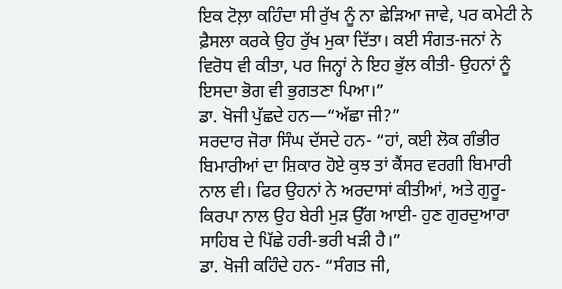ਇਕ ਟੋਲ਼ਾ ਕਹਿੰਦਾ ਸੀ ਰੁੱਖ ਨੂੰ ਨਾ ਛੇੜਿਆ ਜਾਵੇ, ਪਰ ਕਮੇਟੀ ਨੇ ਫ਼ੈਸਲਾ ਕਰਕੇ ਉਹ ਰੁੱਖ ਮੁਕਾ ਦਿੱਤਾ। ਕਈ ਸੰਗਤ-ਜਨਾਂ ਨੇ ਵਿਰੋਧ ਵੀ ਕੀਤਾ, ਪਰ ਜਿਨ੍ਹਾਂ ਨੇ ਇਹ ਭੁੱਲ ਕੀਤੀ- ਉਹਨਾਂ ਨੂੰ ਇਸਦਾ ਭੋਗ ਵੀ ਭੁਗਤਣਾ ਪਿਆ।”
ਡਾ. ਖੋਜੀ ਪੁੱਛਦੇ ਹਨ—“ਅੱਛਾ ਜੀ?”
ਸਰਦਾਰ ਜੋਰਾ ਸਿੰਘ ਦੱਸਦੇ ਹਨ- “ਹਾਂ, ਕਈ ਲੋਕ ਗੰਭੀਰ ਬਿਮਾਰੀਆਂ ਦਾ ਸ਼ਿਕਾਰ ਹੋਏ ਕੁਝ ਤਾਂ ਕੈਂਸਰ ਵਰਗੀ ਬਿਮਾਰੀ ਨਾਲ ਵੀ। ਫਿਰ ਉਹਨਾਂ ਨੇ ਅਰਦਾਸਾਂ ਕੀਤੀਆਂ, ਅਤੇ ਗੁਰੂ-ਕਿਰਪਾ ਨਾਲ ਉਹ ਬੇਰੀ ਮੁੜ ਉੱਗ ਆਈ- ਹੁਣ ਗੁਰਦੁਆਰਾ ਸਾਹਿਬ ਦੇ ਪਿੱਛੇ ਹਰੀ-ਭਰੀ ਖੜੀ ਹੈ।”
ਡਾ. ਖੋਜੀ ਕਹਿੰਦੇ ਹਨ- “ਸੰਗਤ ਜੀ,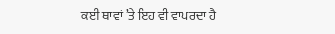ਕਈ ਥਾਵਾਂ ’ਤੇ ਇਹ ਵੀ ਵਾਪਰਦਾ ਹੈ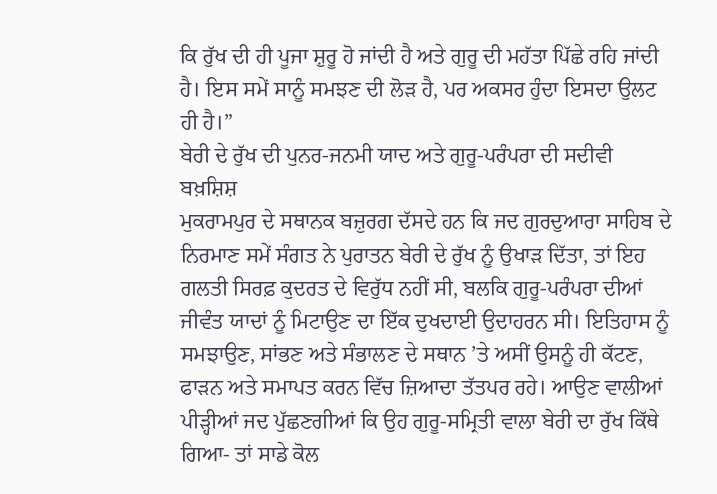ਕਿ ਰੁੱਖ ਦੀ ਹੀ ਪੂਜਾ ਸ਼ੁਰੂ ਹੋ ਜਾਂਦੀ ਹੈ ਅਤੇ ਗੁਰੂ ਦੀ ਮਹੱਤਾ ਪਿੱਛੇ ਰਹਿ ਜਾਂਦੀ ਹੈ। ਇਸ ਸਮੇਂ ਸਾਨੂੰ ਸਮਝਣ ਦੀ ਲੋੜ ਹੈ, ਪਰ ਅਕਸਰ ਹੁੰਦਾ ਇਸਦਾ ਉਲਟ ਹੀ ਹੈ।”
ਬੇਰੀ ਦੇ ਰੁੱਖ ਦੀ ਪੁਨਰ-ਜਨਮੀ ਯਾਦ ਅਤੇ ਗੁਰੂ-ਪਰੰਪਰਾ ਦੀ ਸਦੀਵੀ ਬਖ਼ਸ਼ਿਸ਼
ਮੁਕਰਾਮਪੁਰ ਦੇ ਸਥਾਨਕ ਬਜ਼ੁਰਗ ਦੱਸਦੇ ਹਨ ਕਿ ਜਦ ਗੁਰਦੁਆਰਾ ਸਾਹਿਬ ਦੇ ਨਿਰਮਾਣ ਸਮੇਂ ਸੰਗਤ ਨੇ ਪੁਰਾਤਨ ਬੇਰੀ ਦੇ ਰੁੱਖ ਨੂੰ ਉਖਾੜ ਦਿੱਤਾ, ਤਾਂ ਇਹ ਗਲਤੀ ਸਿਰਫ਼ ਕੁਦਰਤ ਦੇ ਵਿਰੁੱਧ ਨਹੀਂ ਸੀ, ਬਲਕਿ ਗੁਰੂ-ਪਰੰਪਰਾ ਦੀਆਂ ਜੀਵੰਤ ਯਾਦਾਂ ਨੂੰ ਮਿਟਾਉਣ ਦਾ ਇੱਕ ਦੁਖਦਾਈ ਉਦਾਹਰਨ ਸੀ। ਇਤਿਹਾਸ ਨੂੰ ਸਮਝਾਉਣ, ਸਾਂਭਣ ਅਤੇ ਸੰਭਾਲਣ ਦੇ ਸਥਾਨ ’ਤੇ ਅਸੀਂ ਉਸਨੂੰ ਹੀ ਕੱਟਣ, ਫਾੜਨ ਅਤੇ ਸਮਾਪਤ ਕਰਨ ਵਿੱਚ ਜ਼ਿਆਦਾ ਤੱਤਪਰ ਰਹੇ। ਆਉਣ ਵਾਲੀਆਂ ਪੀੜ੍ਹੀਆਂ ਜਦ ਪੁੱਛਣਗੀਆਂ ਕਿ ਉਹ ਗੁਰੂ-ਸਮ੍ਰਿਤੀ ਵਾਲਾ ਬੇਰੀ ਦਾ ਰੁੱਖ ਕਿੱਥੇ ਗਿਆ- ਤਾਂ ਸਾਡੇ ਕੋਲ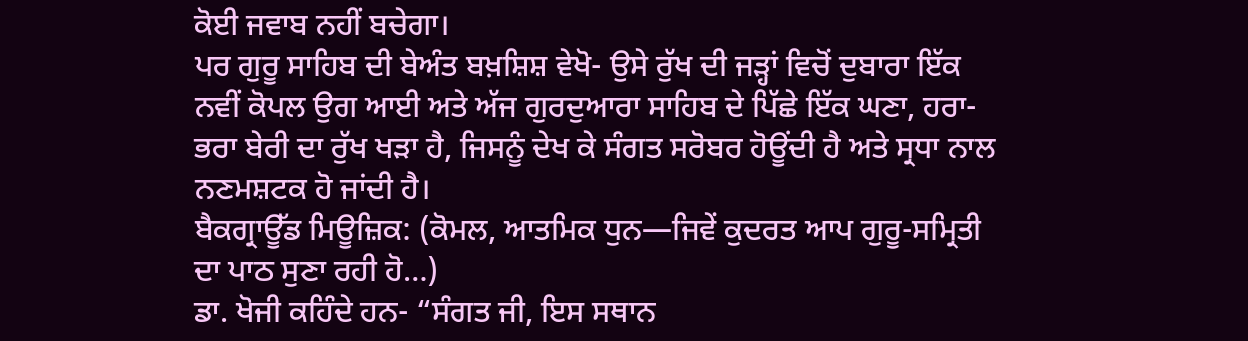ਕੋਈ ਜਵਾਬ ਨਹੀਂ ਬਚੇਗਾ।
ਪਰ ਗੁਰੂ ਸਾਹਿਬ ਦੀ ਬੇਅੰਤ ਬਖ਼ਸ਼ਿਸ਼ ਵੇਖੋ- ਉਸੇ ਰੁੱਖ ਦੀ ਜੜ੍ਹਾਂ ਵਿਚੋਂ ਦੁਬਾਰਾ ਇੱਕ ਨਵੀਂ ਕੋਪਲ ਉਗ ਆਈ ਅਤੇ ਅੱਜ ਗੁਰਦੁਆਰਾ ਸਾਹਿਬ ਦੇ ਪਿੱਛੇ ਇੱਕ ਘਣਾ, ਹਰਾ-ਭਰਾ ਬੇਰੀ ਦਾ ਰੁੱਖ ਖੜਾ ਹੈ, ਜਿਸਨੂੰ ਦੇਖ ਕੇ ਸੰਗਤ ਸਰੋਬਰ ਹੋਊਂਦੀ ਹੈ ਅਤੇ ਸ੍ਰਧਾ ਨਾਲ ਨਣਮਸ਼ਟਕ ਹੋ ਜਾਂਦੀ ਹੈ।
ਬੈਕਗ੍ਰਾਊੱਡ ਮਿਊਜ਼ਿਕ: (ਕੋਮਲ, ਆਤਮਿਕ ਧੁਨ—ਜਿਵੇਂ ਕੁਦਰਤ ਆਪ ਗੁਰੂ-ਸਮ੍ਰਿਤੀ ਦਾ ਪਾਠ ਸੁਣਾ ਰਹੀ ਹੋ…)
ਡਾ. ਖੋਜੀ ਕਹਿੰਦੇ ਹਨ- “ਸੰਗਤ ਜੀ, ਇਸ ਸਥਾਨ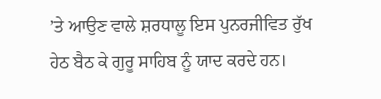’ਤੇ ਆਉਣ ਵਾਲੇ ਸ਼ਰਧਾਲੂ ਇਸ ਪੁਨਰਜੀਵਿਤ ਰੁੱਖ ਹੇਠ ਬੈਠ ਕੇ ਗੁਰੂ ਸਾਹਿਬ ਨੂੰ ਯਾਦ ਕਰਦੇ ਹਨ।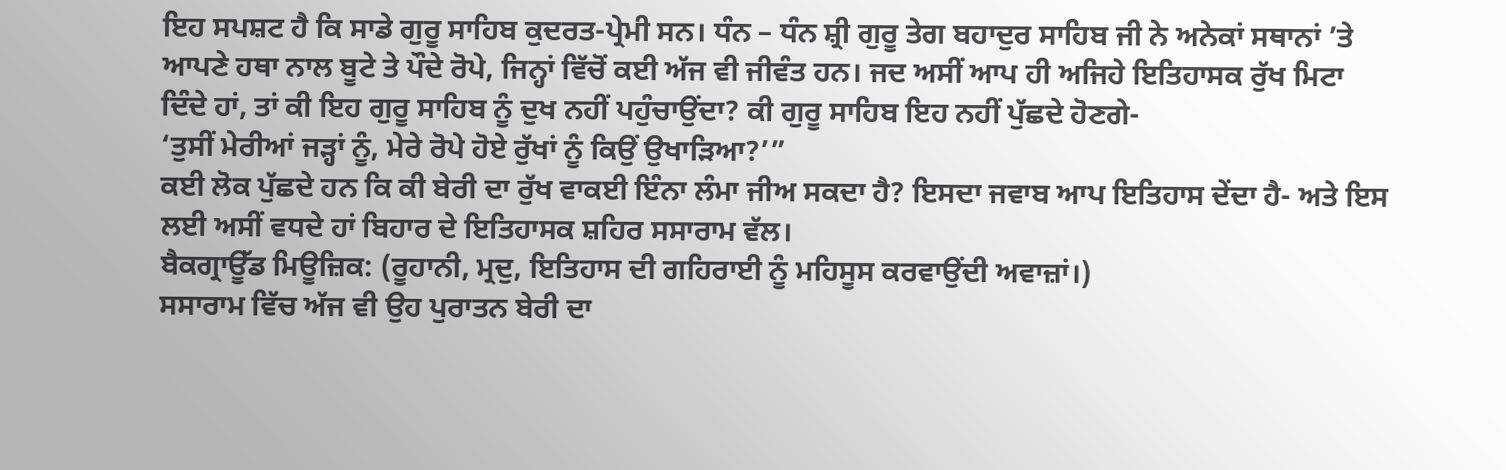ਇਹ ਸਪਸ਼ਟ ਹੈ ਕਿ ਸਾਡੇ ਗੁਰੂ ਸਾਹਿਬ ਕੁਦਰਤ-ਪ੍ਰੇਮੀ ਸਨ। ਧੰਨ – ਧੰਨ ਸ਼੍ਰੀ ਗੁਰੂ ਤੇਗ ਬਹਾਦੁਰ ਸਾਹਿਬ ਜੀ ਨੇ ਅਨੇਕਾਂ ਸਥਾਨਾਂ ’ਤੇ ਆਪਣੇ ਹਥਾ ਨਾਲ ਬੂਟੇ ਤੇ ਪੌਦੇ ਰੋਪੇ, ਜਿਨ੍ਹਾਂ ਵਿੱਚੋਂ ਕਈ ਅੱਜ ਵੀ ਜੀਵੰਤ ਹਨ। ਜਦ ਅਸੀਂ ਆਪ ਹੀ ਅਜਿਹੇ ਇਤਿਹਾਸਕ ਰੁੱਖ ਮਿਟਾ ਦਿੰਦੇ ਹਾਂ, ਤਾਂ ਕੀ ਇਹ ਗੁਰੂ ਸਾਹਿਬ ਨੂੰ ਦੁਖ ਨਹੀਂ ਪਹੁੰਚਾਉਂਦਾ? ਕੀ ਗੁਰੂ ਸਾਹਿਬ ਇਹ ਨਹੀਂ ਪੁੱਛਦੇ ਹੋਣਗੇ-
‘ਤੁਸੀਂ ਮੇਰੀਆਂ ਜੜ੍ਹਾਂ ਨੂੰ, ਮੇਰੇ ਰੋਪੇ ਹੋਏ ਰੁੱਖਾਂ ਨੂੰ ਕਿਉਂ ਉਖਾੜਿਆ?’”
ਕਈ ਲੋਕ ਪੁੱਛਦੇ ਹਨ ਕਿ ਕੀ ਬੇਰੀ ਦਾ ਰੁੱਖ ਵਾਕਈ ਇੰਨਾ ਲੰਮਾ ਜੀਅ ਸਕਦਾ ਹੈ? ਇਸਦਾ ਜਵਾਬ ਆਪ ਇਤਿਹਾਸ ਦੇਂਦਾ ਹੈ- ਅਤੇ ਇਸ ਲਈ ਅਸੀਂ ਵਧਦੇ ਹਾਂ ਬਿਹਾਰ ਦੇ ਇਤਿਹਾਸਕ ਸ਼ਹਿਰ ਸਸਾਰਾਮ ਵੱਲ।
ਬੈਕਗ੍ਰਾਊੱਡ ਮਿਊਜ਼ਿਕ: (ਰੂਹਾਨੀ, ਮ੍ਰਦੁ, ਇਤਿਹਾਸ ਦੀ ਗਹਿਰਾਈ ਨੂੰ ਮਹਿਸੂਸ ਕਰਵਾਉਂਦੀ ਅਵਾਜ਼ਾਂ।)
ਸਸਾਰਾਮ ਵਿੱਚ ਅੱਜ ਵੀ ਉਹ ਪੁਰਾਤਨ ਬੇਰੀ ਦਾ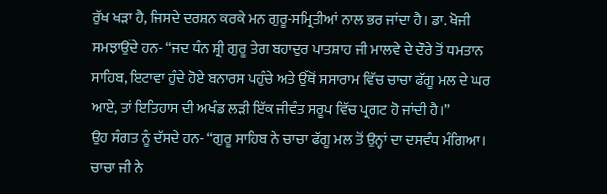ਰੁੱਖ ਖੜਾ ਹੈ, ਜਿਸਦੇ ਦਰਸ਼ਨ ਕਰਕੇ ਮਨ ਗੁਰੂ-ਸਮ੍ਰਿਤੀਆਂ ਨਾਲ ਭਰ ਜਾਂਦਾ ਹੈ। ਡਾ. ਖੋਜੀ ਸਮਝਾਉਂਦੇ ਹਨ- “ਜਦ ਧੰਨ ਸ਼੍ਰੀ ਗੁਰੂ ਤੇਗ ਬਹਾਦੁਰ ਪਾਤਸ਼ਾਹ ਜੀ ਮਾਲਵੇ ਦੇ ਦੌਰੇ ਤੋਂ ਧਮਤਾਨ ਸਾਹਿਬ, ਇਟਾਵਾ ਹੁੰਦੇ ਹੋਏ ਬਨਾਰਸ ਪਹੁੰਚੇ ਅਤੇ ਉੱਥੋਂ ਸਸਾਰਾਮ ਵਿੱਚ ਚਾਚਾ ਫੱਗੂ ਮਲ ਦੇ ਘਰ ਆਏ, ਤਾਂ ਇਤਿਹਾਸ ਦੀ ਅਖੰਡ ਲੜੀ ਇੱਕ ਜੀਵੰਤ ਸਰੂਪ ਵਿੱਚ ਪ੍ਰਗਟ ਹੋ ਜਾਂਦੀ ਹੈ।”
ਉਹ ਸੰਗਤ ਨੂੰ ਦੱਸਦੇ ਹਨ- “ਗੁਰੂ ਸਾਹਿਬ ਨੇ ਚਾਚਾ ਫੱਗੂ ਮਲ ਤੋਂ ਉਨ੍ਹਾਂ ਦਾ ਦਸਵੰਧ ਮੰਗਿਆ। ਚਾਚਾ ਜੀ ਨੇ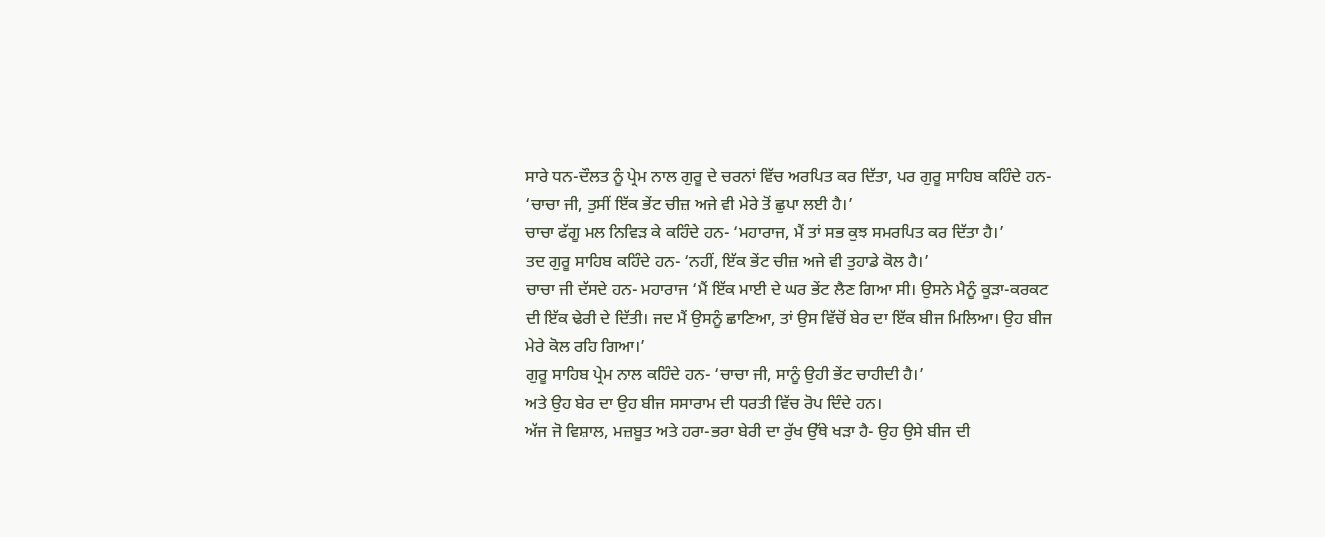ਸਾਰੇ ਧਨ-ਦੌਲਤ ਨੂੰ ਪ੍ਰੇਮ ਨਾਲ ਗੁਰੂ ਦੇ ਚਰਨਾਂ ਵਿੱਚ ਅਰਪਿਤ ਕਰ ਦਿੱਤਾ, ਪਰ ਗੁਰੂ ਸਾਹਿਬ ਕਹਿੰਦੇ ਹਨ- ‘ਚਾਚਾ ਜੀ, ਤੁਸੀਂ ਇੱਕ ਭੇਂਟ ਚੀਜ਼ ਅਜੇ ਵੀ ਮੇਰੇ ਤੋਂ ਛੁਪਾ ਲਈ ਹੈ।’
ਚਾਚਾ ਫੱਗੂ ਮਲ ਨਿਵਿੜ ਕੇ ਕਹਿੰਦੇ ਹਨ- ‘ਮਹਾਰਾਜ, ਮੈਂ ਤਾਂ ਸਭ ਕੁਝ ਸਮਰਪਿਤ ਕਰ ਦਿੱਤਾ ਹੈ।’
ਤਦ ਗੁਰੂ ਸਾਹਿਬ ਕਹਿੰਦੇ ਹਨ- ‘ਨਹੀਂ, ਇੱਕ ਭੇਂਟ ਚੀਜ਼ ਅਜੇ ਵੀ ਤੁਹਾਡੇ ਕੋਲ ਹੈ।’
ਚਾਚਾ ਜੀ ਦੱਸਦੇ ਹਨ- ਮਹਾਰਾਜ ‘ਮੈਂ ਇੱਕ ਮਾਈ ਦੇ ਘਰ ਭੇਂਟ ਲੈਣ ਗਿਆ ਸੀ। ਉਸਨੇ ਮੈਨੂੰ ਕੂੜਾ-ਕਰਕਟ ਦੀ ਇੱਕ ਢੇਰੀ ਦੇ ਦਿੱਤੀ। ਜਦ ਮੈਂ ਉਸਨੂੰ ਛਾਣਿਆ, ਤਾਂ ਉਸ ਵਿੱਚੋਂ ਬੇਰ ਦਾ ਇੱਕ ਬੀਜ ਮਿਲਿਆ। ਉਹ ਬੀਜ ਮੇਰੇ ਕੋਲ ਰਹਿ ਗਿਆ।’
ਗੁਰੂ ਸਾਹਿਬ ਪ੍ਰੇਮ ਨਾਲ ਕਹਿੰਦੇ ਹਨ- ‘ਚਾਚਾ ਜੀ, ਸਾਨੂੰ ਉਹੀ ਭੇਂਟ ਚਾਹੀਦੀ ਹੈ।’
ਅਤੇ ਉਹ ਬੇਰ ਦਾ ਉਹ ਬੀਜ ਸਸਾਰਾਮ ਦੀ ਧਰਤੀ ਵਿੱਚ ਰੋਪ ਦਿੰਦੇ ਹਨ।
ਅੱਜ ਜੋ ਵਿਸ਼ਾਲ, ਮਜ਼ਬੂਤ ਅਤੇ ਹਰਾ-ਭਰਾ ਬੇਰੀ ਦਾ ਰੁੱਖ ਉੱਥੇ ਖੜਾ ਹੈ- ਉਹ ਉਸੇ ਬੀਜ ਦੀ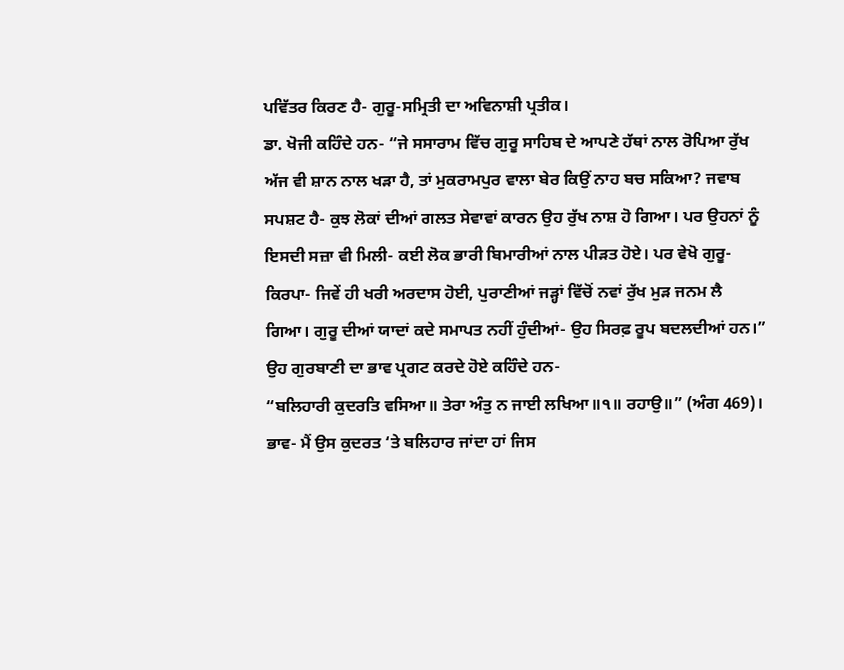ਪਵਿੱਤਰ ਕਿਰਣ ਹੈ- ਗੁਰੂ-ਸਮ੍ਰਿਤੀ ਦਾ ਅਵਿਨਾਸ਼ੀ ਪ੍ਰਤੀਕ।
ਡਾ. ਖੋਜੀ ਕਹਿੰਦੇ ਹਨ- “ਜੇ ਸਸਾਰਾਮ ਵਿੱਚ ਗੁਰੂ ਸਾਹਿਬ ਦੇ ਆਪਣੇ ਹੱਥਾਂ ਨਾਲ ਰੋਪਿਆ ਰੁੱਖ ਅੱਜ ਵੀ ਸ਼ਾਨ ਨਾਲ ਖੜਾ ਹੈ, ਤਾਂ ਮੁਕਰਾਮਪੁਰ ਵਾਲਾ ਬੇਰ ਕਿਉਂ ਨਾਹ ਬਚ ਸਕਿਆ? ਜਵਾਬ ਸਪਸ਼ਟ ਹੈ- ਕੁਝ ਲੋਕਾਂ ਦੀਆਂ ਗਲਤ ਸੇਵਾਵਾਂ ਕਾਰਨ ਉਹ ਰੁੱਖ ਨਾਸ਼ ਹੋ ਗਿਆ। ਪਰ ਉਹਨਾਂ ਨੂੰ ਇਸਦੀ ਸਜ਼ਾ ਵੀ ਮਿਲੀ- ਕਈ ਲੋਕ ਭਾਰੀ ਬਿਮਾਰੀਆਂ ਨਾਲ ਪੀੜਤ ਹੋਏ। ਪਰ ਵੇਖੋ ਗੁਰੂ-ਕਿਰਪਾ- ਜਿਵੇਂ ਹੀ ਖਰੀ ਅਰਦਾਸ ਹੋਈ, ਪੁਰਾਣੀਆਂ ਜੜ੍ਹਾਂ ਵਿੱਚੋਂ ਨਵਾਂ ਰੁੱਖ ਮੁੜ ਜਨਮ ਲੈ ਗਿਆ। ਗੁਰੂ ਦੀਆਂ ਯਾਦਾਂ ਕਦੇ ਸਮਾਪਤ ਨਹੀਂ ਹੁੰਦੀਆਂ- ਉਹ ਸਿਰਫ਼ ਰੂਪ ਬਦਲਦੀਆਂ ਹਨ।”
ਉਹ ਗੁਰਬਾਣੀ ਦਾ ਭਾਵ ਪ੍ਰਗਟ ਕਰਦੇ ਹੋਏ ਕਹਿੰਦੇ ਹਨ-
“ਬਲਿਹਾਰੀ ਕੁਦਰਤਿ ਵਸਿਆ॥ ਤੇਰਾ ਅੰਤੁ ਨ ਜਾਈ ਲਖਿਆ॥੧॥ ਰਹਾਉ॥” (ਅੰਗ 469)।
ਭਾਵ- ਮੈਂ ਉਸ ਕੁਦਰਤ ‘ਤੇ ਬਲਿਹਾਰ ਜਾਂਦਾ ਹਾਂ ਜਿਸ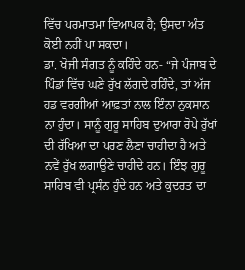ਵਿੱਚ ਪਰਮਾਤਮਾ ਵਿਆਪਕ ਹੈ; ਉਸਦਾ ਅੰਤ ਕੋਈ ਨਹੀਂ ਪਾ ਸਕਦਾ।
ਡਾ. ਖੋਜੀ ਸੰਗਤ ਨੂੰ ਕਹਿੰਦੇ ਹਨ- “ਜੇ ਪੰਜਾਬ ਦੇ ਪਿੰਡਾਂ ਵਿੱਚ ਘਣੇ ਰੁੱਖ ਲੱਗਦੇ ਰਹਿੰਦੇ, ਤਾਂ ਅੱਜ ਹਡ ਵਰਗੀਆਂ ਆਫ਼ਤਾਂ ਨਾਲ ਇੰਨਾ ਨੁਕਸਾਨ ਨਾ ਹੁੰਦਾ। ਸਾਨੂੰ ਗੁਰੂ ਸਾਹਿਬ ਦੁਆਰਾ ਰੋਪੇ ਰੁੱਖਾਂ ਦੀ ਰੱਖਿਆ ਦਾ ਪਰਣ ਲੈਣਾ ਚਾਹੀਦਾ ਹੈ ਅਤੇ ਨਵੇਂ ਰੁੱਖ ਲਗਾਉਣੇ ਚਾਹੀਦੇ ਹਨ। ਇੰਝ ਗੁਰੂ ਸਾਹਿਬ ਵੀ ਪ੍ਰਸੰਨ ਹੁੰਦੇ ਹਨ ਅਤੇ ਕੁਦਰਤ ਦਾ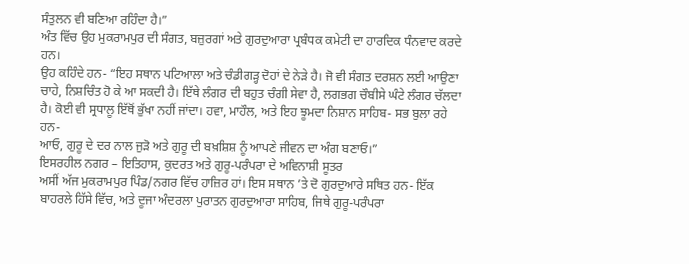ਸੰਤੁਲਨ ਵੀ ਬਣਿਆ ਰਹਿੰਦਾ ਹੈ।”
ਅੰਤ ਵਿੱਚ ਉਹ ਮੁਕਰਾਮਪੁਰ ਦੀ ਸੰਗਤ, ਬਜ਼ੁਰਗਾਂ ਅਤੇ ਗੁਰਦੁਆਰਾ ਪ੍ਰਬੰਧਕ ਕਮੇਟੀ ਦਾ ਹਾਰਦਿਕ ਧੰਨਵਾਦ ਕਰਦੇ ਹਨ।
ਉਹ ਕਹਿੰਦੇ ਹਨ- “ਇਹ ਸਥਾਨ ਪਟਿਆਲਾ ਅਤੇ ਚੰਡੀਗੜ੍ਹ ਦੋਹਾਂ ਦੇ ਨੇੜੇ ਹੈ। ਜੋ ਵੀ ਸੰਗਤ ਦਰਸ਼ਨ ਲਈ ਆਉਣਾ ਚਾਹੇ, ਨਿਸ਼ਚਿੰਤ ਹੋ ਕੇ ਆ ਸਕਦੀ ਹੈ। ਇੱਥੇ ਲੰਗਰ ਦੀ ਬਹੁਤ ਚੰਗੀ ਸੇਵਾ ਹੈ, ਲਗਭਗ ਚੌਬੀਸੇ ਘੰਟੇ ਲੰਗਰ ਚੱਲਦਾ ਹੈ। ਕੋਈ ਵੀ ਸ੍ਰਧਾਲੂ ਇੱਥੋਂ ਭੁੱਖਾ ਨਹੀਂ ਜਾਂਦਾ। ਹਵਾ, ਮਾਹੌਲ, ਅਤੇ ਇਹ ਝੂਮਦਾ ਨਿਸ਼ਾਨ ਸਾਹਿਬ- ਸਭ ਬੁਲਾ ਰਹੇ ਹਨ-
ਆਓ, ਗੁਰੂ ਦੇ ਦਰ ਨਾਲ ਜੁੜੋ ਅਤੇ ਗੁਰੂ ਦੀ ਬਖ਼ਸ਼ਿਸ਼ ਨੂੰ ਆਪਣੇ ਜੀਵਨ ਦਾ ਅੰਗ ਬਣਾਓ।”
ਇਸਰਹੀਲ ਨਗਰ – ਇਤਿਹਾਸ, ਕੁਦਰਤ ਅਤੇ ਗੁਰੂ-ਪਰੰਪਰਾ ਦੇ ਅਵਿਨਾਸ਼ੀ ਸੂਤਰ
ਅਸੀਂ ਅੱਜ ਮੁਕਰਾਮਪੁਰ ਪਿੰਡ/ਨਗਰ ਵਿੱਚ ਹਾਜ਼ਿਰ ਹਾਂ। ਇਸ ਸਥਾਨ ’ਤੇ ਦੋ ਗੁਰਦੁਆਰੇ ਸਥਿਤ ਹਨ- ਇੱਕ ਬਾਹਰਲੇ ਹਿੱਸੇ ਵਿੱਚ, ਅਤੇ ਦੂਜਾ ਅੰਦਰਲਾ ਪੁਰਾਤਨ ਗੁਰਦੁਆਰਾ ਸਾਹਿਬ, ਜਿਥੇ ਗੁਰੂ-ਪਰੰਪਰਾ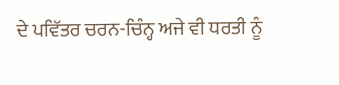ਦੇ ਪਵਿੱਤਰ ਚਰਨ-ਚਿੰਨ੍ਹ ਅਜੇ ਵੀ ਧਰਤੀ ਨੂੰ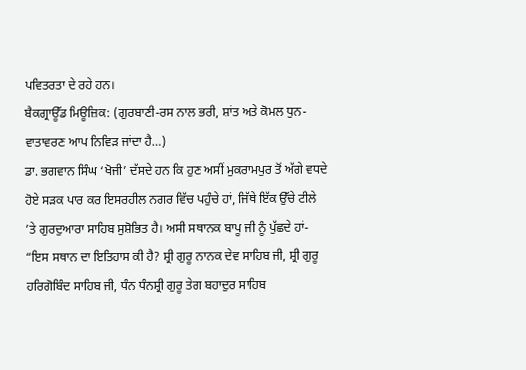ਪਵਿਤਰਤਾ ਦੇ ਰਹੇ ਹਨ।
ਬੈਕਗ੍ਰਾਊੱਡ ਮਿਊਜ਼ਿਕ: (ਗੁਰਬਾਣੀ-ਰਸ ਨਾਲ ਭਰੀ, ਸ਼ਾਂਤ ਅਤੇ ਕੋਮਲ ਧੁਨ- ਵਾਤਾਵਰਣ ਆਪ ਨਿਵਿੜ ਜਾਂਦਾ ਹੈ…)
ਡਾ. ਭਗਵਾਨ ਸਿੰਘ ‘ਖੋਜੀ’ ਦੱਸਦੇ ਹਨ ਕਿ ਹੁਣ ਅਸੀਂ ਮੁਕਰਾਮਪੁਰ ਤੋਂ ਅੱਗੇ ਵਧਦੇ ਹੋਏ ਸੜਕ ਪਾਰ ਕਰ ਇਸਰਹੀਲ ਨਗਰ ਵਿੱਚ ਪਹੁੰਚੇ ਹਾਂ, ਜਿੱਥੇ ਇੱਕ ਉੱਚੇ ਟੀਲੇ ’ਤੇ ਗੁਰਦੁਆਰਾ ਸਾਹਿਬ ਸੁਸ਼ੋਭਿਤ ਹੈ। ਅਸੀ ਸਥਾਨਕ ਬਾਪੂ ਜੀ ਨੂੰ ਪੁੱਛਦੇ ਹਾਂ-
“ਇਸ ਸਥਾਨ ਦਾ ਇਤਿਹਾਸ ਕੀ ਹੈ? ਸ਼੍ਰੀ ਗੁਰੂ ਨਾਨਕ ਦੇਵ ਸਾਹਿਬ ਜੀ, ਸ਼੍ਰੀ ਗੁਰੂ ਹਰਿਗੋਬਿੰਦ ਸਾਹਿਬ ਜੀ, ਧੰਨ ਧੰਨਸ਼੍ਰੀ ਗੁਰੂ ਤੇਗ ਬਹਾਦੁਰ ਸਾਹਿਬ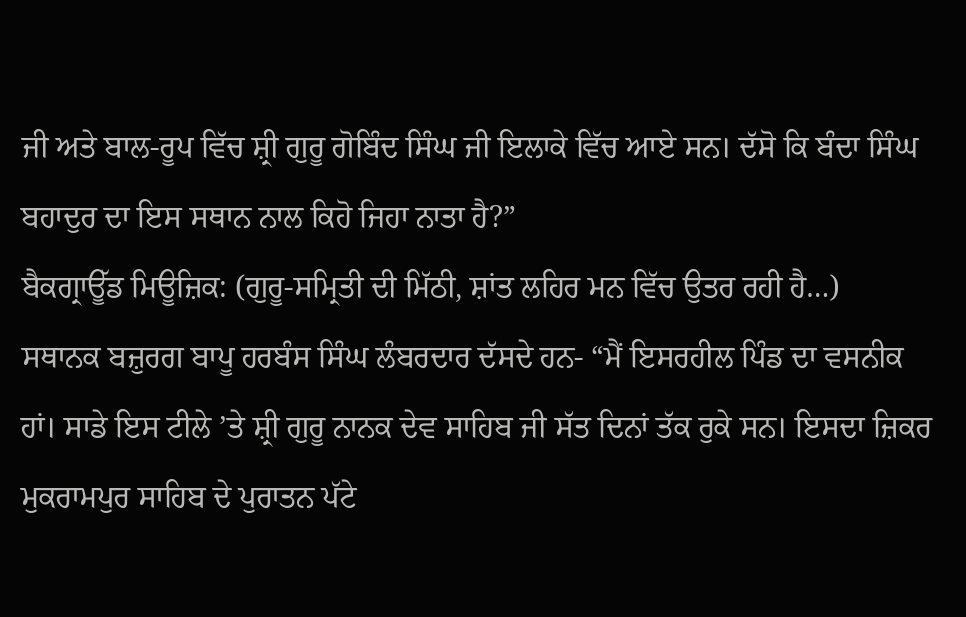ਜੀ ਅਤੇ ਬਾਲ-ਰੂਪ ਵਿੱਚ ਸ਼੍ਰੀ ਗੁਰੂ ਗੋਬਿੰਦ ਸਿੰਘ ਜੀ ਇਲਾਕੇ ਵਿੱਚ ਆਏ ਸਨ। ਦੱਸੋ ਕਿ ਬੰਦਾ ਸਿੰਘ ਬਹਾਦੁਰ ਦਾ ਇਸ ਸਥਾਨ ਨਾਲ ਕਿਹੋ ਜਿਹਾ ਨਾਤਾ ਹੈ?”
ਬੈਕਗ੍ਰਾਊੱਡ ਮਿਊਜ਼ਿਕ: (ਗੁਰੂ-ਸਮ੍ਰਿਤੀ ਦੀ ਮਿੱਠੀ, ਸ਼ਾਂਤ ਲਹਿਰ ਮਨ ਵਿੱਚ ਉਤਰ ਰਹੀ ਹੈ…)
ਸਥਾਨਕ ਬਜ਼ੁਰਗ ਬਾਪੂ ਹਰਬੰਸ ਸਿੰਘ ਲੰਬਰਦਾਰ ਦੱਸਦੇ ਹਨ- “ਮੈਂ ਇਸਰਹੀਲ ਪਿੰਡ ਦਾ ਵਸਨੀਕ ਹਾਂ। ਸਾਡੇ ਇਸ ਟੀਲੇ ’ਤੇ ਸ਼੍ਰੀ ਗੁਰੂ ਨਾਨਕ ਦੇਵ ਸਾਹਿਬ ਜੀ ਸੱਤ ਦਿਨਾਂ ਤੱਕ ਰੁਕੇ ਸਨ। ਇਸਦਾ ਜ਼ਿਕਰ ਮੁਕਰਾਮਪੁਰ ਸਾਹਿਬ ਦੇ ਪੁਰਾਤਨ ਪੱਟੇ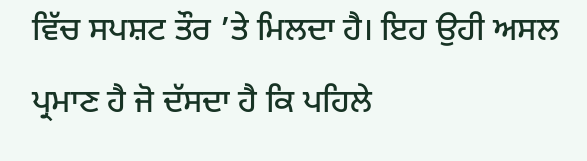ਵਿੱਚ ਸਪਸ਼ਟ ਤੌਰ ’ਤੇ ਮਿਲਦਾ ਹੈ। ਇਹ ਉਹੀ ਅਸਲ ਪ੍ਰਮਾਣ ਹੈ ਜੋ ਦੱਸਦਾ ਹੈ ਕਿ ਪਹਿਲੇ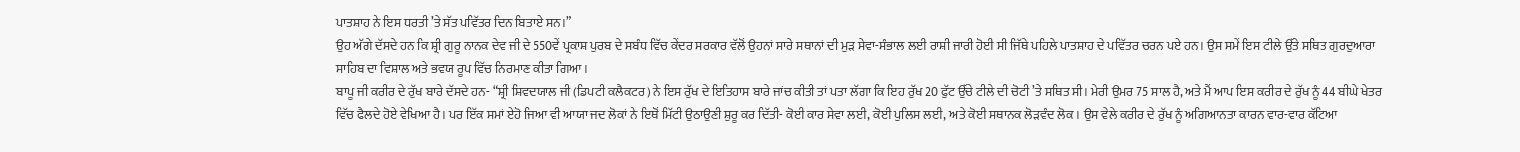ਪਾਤਸ਼ਾਹ ਨੇ ਇਸ ਧਰਤੀ ’ਤੇ ਸੱਤ ਪਵਿੱਤਰ ਦਿਨ ਬਿਤਾਏ ਸਨ।”
ਉਹ ਅੱਗੇ ਦੱਸਦੇ ਹਨ ਕਿ ਸ਼੍ਰੀ ਗੁਰੂ ਨਾਨਕ ਦੇਵ ਜੀ ਦੇ 550ਵੇਂ ਪ੍ਰਕਾਸ਼ ਪੁਰਬ ਦੇ ਸਬੰਧ ਵਿੱਚ ਕੇਂਦਰ ਸਰਕਾਰ ਵੱਲੋਂ ਉਹਨਾਂ ਸਾਰੇ ਸਥਾਨਾਂ ਦੀ ਮੁੜ ਸੇਵਾ-ਸੰਭਾਲ ਲਈ ਰਾਸ਼ੀ ਜਾਰੀ ਹੋਈ ਸੀ ਜਿੱਥੇ ਪਹਿਲੇ ਪਾਤਸ਼ਾਹ ਦੇ ਪਵਿੱਤਰ ਚਰਨ ਪਏ ਹਨ। ਉਸ ਸਮੇਂ ਇਸ ਟੀਲੇ ਉੱਤੇ ਸਥਿਤ ਗੁਰਦੁਆਰਾ ਸਾਹਿਬ ਦਾ ਵਿਸ਼ਾਲ ਅਤੇ ਭਵਯ ਰੂਪ ਵਿੱਚ ਨਿਰਮਾਣ ਕੀਤਾ ਗਿਆ।
ਬਾਪੂ ਜੀ ਕਰੀਰ ਦੇ ਰੁੱਖ ਬਾਰੇ ਦੱਸਦੇ ਹਨ- “ਸ਼੍ਰੀ ਸ਼ਿਵਦਯਾਲ ਜੀ (ਡਿਪਟੀ ਕਲੈਕਟਰ) ਨੇ ਇਸ ਰੁੱਖ ਦੇ ਇਤਿਹਾਸ ਬਾਰੇ ਜਾਂਚ ਕੀਤੀ ਤਾਂ ਪਤਾ ਲੱਗਾ ਕਿ ਇਹ ਰੁੱਖ 20 ਫੁੱਟ ਉੱਚੇ ਟੀਲੇ ਦੀ ਚੋਟੀ ’ਤੇ ਸਥਿਤ ਸੀ। ਮੇਰੀ ਉਮਰ 75 ਸਾਲ ਹੈ, ਅਤੇ ਮੈਂ ਆਪ ਇਸ ਕਰੀਰ ਦੇ ਰੁੱਖ ਨੂੰ 44 ਬੀਘੇ ਖੇਤਰ ਵਿੱਚ ਫੈਲਦੇ ਹੋਏ ਵੇਖਿਆ ਹੈ। ਪਰ ਇੱਕ ਸਮਾਂ ਏਹੋ ਜਿਆ ਵੀ ਆਯਾ ਜਦ ਲੋਕਾਂ ਨੇ ਇਥੋਂ ਮਿੱਟੀ ਉਠਾਉਣੀ ਸ਼ੁਰੂ ਕਰ ਦਿੱਤੀ- ਕੋਈ ਕਾਰ ਸੇਵਾ ਲਈ, ਕੋਈ ਪੁਲਿਸ ਲਈ, ਅਤੇ ਕੋਈ ਸਥਾਨਕ ਲੋੜਵੰਦ ਲੋਕ। ਉਸ ਵੇਲੇ ਕਰੀਰ ਦੇ ਰੁੱਖ ਨੂੰ ਅਗਿਆਨਤਾ ਕਾਰਨ ਵਾਰ-ਵਾਰ ਕੱਟਿਆ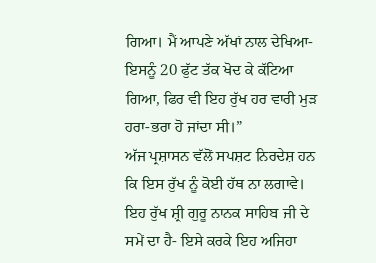ਗਿਆ। ਮੈਂ ਆਪਣੇ ਅੱਖਾਂ ਨਾਲ ਦੇਖਿਆ- ਇਸਨੂੰ 20 ਫੁੱਟ ਤੱਕ ਖੋਦ ਕੇ ਕੱਟਿਆ ਗਿਆ, ਫਿਰ ਵੀ ਇਹ ਰੁੱਖ ਹਰ ਵਾਰੀ ਮੁੜ ਹਰਾ-ਭਰਾ ਹੋ ਜਾਂਦਾ ਸੀ।”
ਅੱਜ ਪ੍ਰਸ਼ਾਸਨ ਵੱਲੋਂ ਸਪਸ਼ਟ ਨਿਰਦੇਸ਼ ਹਨ ਕਿ ਇਸ ਰੁੱਖ ਨੂੰ ਕੋਈ ਹੱਥ ਨਾ ਲਗਾਵੇ। ਇਹ ਰੁੱਖ ਸ਼੍ਰੀ ਗੁਰੂ ਨਾਨਕ ਸਾਹਿਬ ਜੀ ਦੇ ਸਮੇਂ ਦਾ ਹੈ- ਇਸੇ ਕਰਕੇ ਇਹ ਅਜਿਹਾ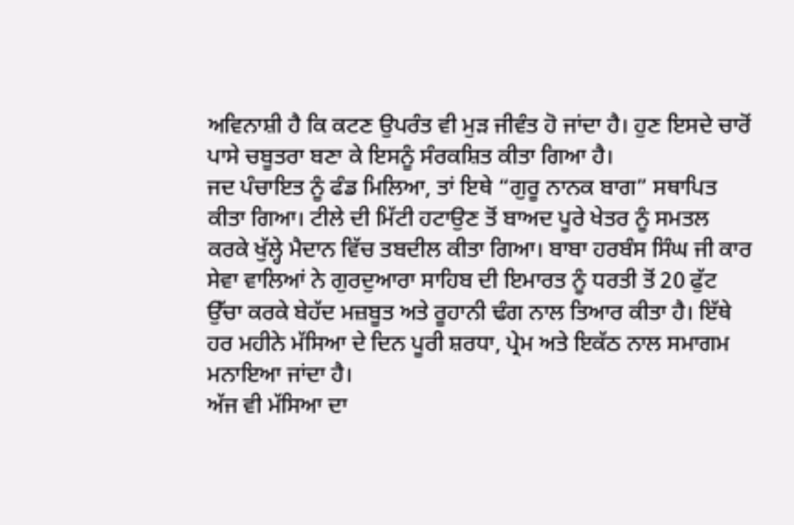ਅਵਿਨਾਸ਼ੀ ਹੈ ਕਿ ਕਟਣ ਉਪਰੰਤ ਵੀ ਮੁੜ ਜੀਵੰਤ ਹੋ ਜਾਂਦਾ ਹੈ। ਹੁਣ ਇਸਦੇ ਚਾਰੋਂ ਪਾਸੇ ਚਬੂਤਰਾ ਬਣਾ ਕੇ ਇਸਨੂੰ ਸੰਰਕਸ਼ਿਤ ਕੀਤਾ ਗਿਆ ਹੈ।
ਜਦ ਪੰਚਾਇਤ ਨੂੰ ਫੰਡ ਮਿਲਿਆ, ਤਾਂ ਇਥੇ “ਗੁਰੂ ਨਾਨਕ ਬਾਗ” ਸਥਾਪਿਤ ਕੀਤਾ ਗਿਆ। ਟੀਲੇ ਦੀ ਮਿੱਟੀ ਹਟਾਉਣ ਤੋਂ ਬਾਅਦ ਪੂਰੇ ਖੇਤਰ ਨੂੰ ਸਮਤਲ ਕਰਕੇ ਖੁੱਲ੍ਹੇ ਮੈਦਾਨ ਵਿੱਚ ਤਬਦੀਲ ਕੀਤਾ ਗਿਆ। ਬਾਬਾ ਹਰਬੰਸ ਸਿੰਘ ਜੀ ਕਾਰ ਸੇਵਾ ਵਾਲਿਆਂ ਨੇ ਗੁਰਦੁਆਰਾ ਸਾਹਿਬ ਦੀ ਇਮਾਰਤ ਨੂੰ ਧਰਤੀ ਤੋਂ 20 ਫੁੱਟ ਉੱਚਾ ਕਰਕੇ ਬੇਹੱਦ ਮਜ਼ਬੂਤ ਅਤੇ ਰੂਹਾਨੀ ਢੰਗ ਨਾਲ ਤਿਆਰ ਕੀਤਾ ਹੈ। ਇੱਥੇ ਹਰ ਮਹੀਨੇ ਮੱਸਿਆ ਦੇ ਦਿਨ ਪੂਰੀ ਸ਼ਰਧਾ, ਪ੍ਰੇਮ ਅਤੇ ਇਕੱਠ ਨਾਲ ਸਮਾਗਮ ਮਨਾਇਆ ਜਾਂਦਾ ਹੈ।
ਅੱਜ ਵੀ ਮੱਸਿਆ ਦਾ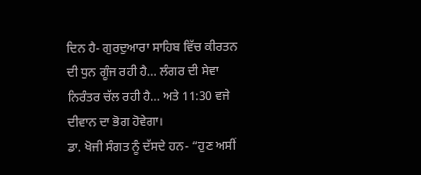ਦਿਨ ਹੈ- ਗੁਰਦੁਆਰਾ ਸਾਹਿਬ ਵਿੱਚ ਕੀਰਤਨ ਦੀ ਧੁਨ ਗੂੰਜ ਰਹੀ ਹੈ… ਲੰਗਰ ਦੀ ਸੇਵਾ ਨਿਰੰਤਰ ਚੱਲ ਰਹੀ ਹੈ… ਅਤੇ 11:30 ਵਜੇ ਦੀਵਾਨ ਦਾ ਭੋਗ ਹੋਵੇਗਾ।
ਡਾ. ਖੋਜੀ ਸੰਗਤ ਨੂੰ ਦੱਸਦੇ ਹਨ- “ਹੁਣ ਅਸੀਂ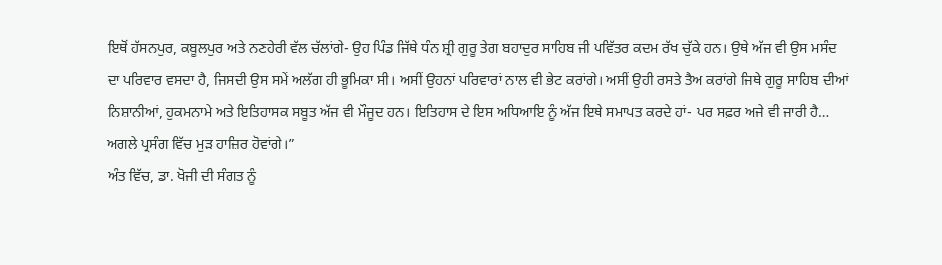ਇਥੋਂ ਹੱਸਨਪੁਰ, ਕਬੂਲਪੁਰ ਅਤੇ ਨਣਹੇਰੀ ਵੱਲ ਚੱਲਾਂਗੇ- ਉਹ ਪਿੰਡ ਜਿੱਥੇ ਧੰਨ ਸ਼੍ਰੀ ਗੁਰੂ ਤੇਗ ਬਹਾਦੁਰ ਸਾਹਿਬ ਜੀ ਪਵਿੱਤਰ ਕਦਮ ਰੱਖ ਚੁੱਕੇ ਹਨ। ਉਥੇ ਅੱਜ ਵੀ ਉਸ ਮਸੰਦ ਦਾ ਪਰਿਵਾਰ ਵਸਦਾ ਹੈ, ਜਿਸਦੀ ਉਸ ਸਮੇਂ ਅਲੱਗ ਹੀ ਭੂਮਿਕਾ ਸੀ। ਅਸੀਂ ਉਹਨਾਂ ਪਰਿਵਾਰਾਂ ਨਾਲ ਵੀ ਭੇਟ ਕਰਾਂਗੇ। ਅਸੀਂ ਉਹੀ ਰਸਤੇ ਤੈਅ ਕਰਾਂਗੇ ਜਿਥੇ ਗੁਰੂ ਸਾਹਿਬ ਦੀਆਂ ਨਿਸ਼ਾਨੀਆਂ, ਹੁਕਮਨਾਮੇ ਅਤੇ ਇਤਿਹਾਸਕ ਸਬੂਤ ਅੱਜ ਵੀ ਮੌਜੂਦ ਹਨ। ਇਤਿਹਾਸ ਦੇ ਇਸ ਅਧਿਆਇ ਨੂੰ ਅੱਜ ਇਥੇ ਸਮਾਪਤ ਕਰਦੇ ਹਾਂ- ਪਰ ਸਫ਼ਰ ਅਜੇ ਵੀ ਜਾਰੀ ਹੈ…
ਅਗਲੇ ਪ੍ਰਸੰਗ ਵਿੱਚ ਮੁੜ ਹਾਜ਼ਿਰ ਹੋਵਾਂਗੇ।”
ਅੰਤ ਵਿੱਚ, ਡਾ. ਖੋਜੀ ਦੀ ਸੰਗਤ ਨੂੰ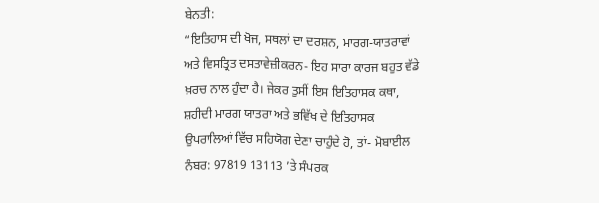ਬੇਨਤੀ:
“ਇਤਿਹਾਸ ਦੀ ਖੋਜ, ਸਥਲਾਂ ਦਾ ਦਰਸ਼ਨ, ਮਾਰਗ-ਯਾਤਰਾਵਾਂ ਅਤੇ ਵਿਸਤ੍ਰਿਤ ਦਸਤਾਵੇਜ਼ੀਕਰਨ- ਇਹ ਸਾਰਾ ਕਾਰਜ ਬਹੁਤ ਵੱਡੇ ਖ਼ਰਚ ਨਾਲ ਹੁੰਦਾ ਹੈ। ਜੇਕਰ ਤੁਸੀਂ ਇਸ ਇਤਿਹਾਸਕ ਕਥਾ, ਸ਼ਹੀਦੀ ਮਾਰਗ ਯਾਤਰਾ ਅਤੇ ਭਵਿੱਖ ਦੇ ਇਤਿਹਾਸਕ ਉਪਰਾਲਿਆਂ ਵਿੱਚ ਸਹਿਯੋਗ ਦੇਣਾ ਚਾਹੁੰਦੇ ਹੋ, ਤਾਂ- ਮੋਬਾਈਲ ਨੰਬਰ: 97819 13113 ’ਤੇ ਸੰਪਰਕ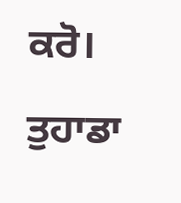ਕਰੋ।
ਤੁਹਾਡਾ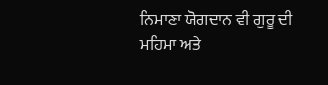ਨਿਮਾਣਾ ਯੋਗਦਾਨ ਵੀ ਗੁਰੂ ਦੀ ਮਹਿਮਾ ਅਤੇ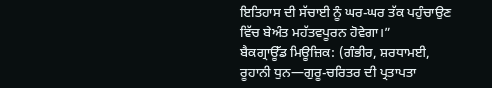ਇਤਿਹਾਸ ਦੀ ਸੱਚਾਈ ਨੂੰ ਘਰ-ਘਰ ਤੱਕ ਪਹੁੰਚਾਉਣ ਵਿੱਚ ਬੇਅੰਤ ਮਹੱਤਵਪੂਰਨ ਹੋਵੇਗਾ।”
ਬੈਕਗ੍ਰਾਊੱਡ ਮਿਊਜ਼ਿਕ: (ਗੰਭੀਰ, ਸ਼ਰਧਾਮਈ, ਰੂਹਾਨੀ ਧੁਨ—ਗੁਰੂ-ਚਰਿਤਰ ਦੀ ਪ੍ਰਤਾਪਤਾ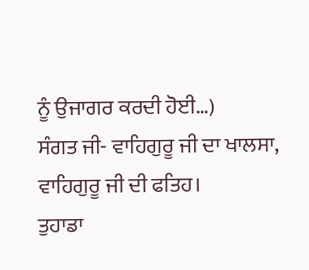ਨੂੰ ਉਜਾਗਰ ਕਰਦੀ ਹੋਈ…)
ਸੰਗਤ ਜੀ- ਵਾਹਿਗੁਰੂ ਜੀ ਦਾ ਖਾਲਸਾ, ਵਾਹਿਗੁਰੂ ਜੀ ਦੀ ਫਤਿਹ।
ਤੁਹਾਡਾ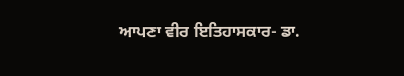ਆਪਣਾ ਵੀਰ ਇਤਿਹਾਸਕਾਰ- ਡਾ.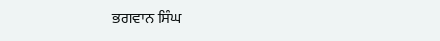ਭਗਵਾਨ ਸਿੰਘ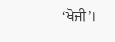‘ਖੋਜੀ’।